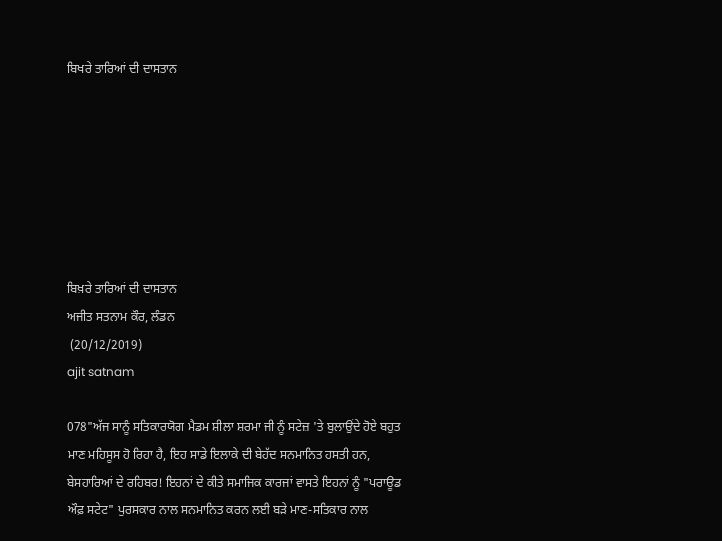ਬਿਖਰੇ ਤਾਰਿਆਂ ਦੀ ਦਾਸਤਾਨ







ਬਿਖ਼ਰੇ ਤਾਰਿਆਂ ਦੀ ਦਾਸਤਾਨ
ਅਜੀਤ ਸਤਨਾਮ ਕੌਰ, ਲੰਡਨ
 (20/12/2019)
ajit satnam

078"ਅੱਜ ਸਾਨੂੰ ਸਤਿਕਾਰਯੋਗ ਮੈਡਮ ਸ਼ੀਲਾ ਸ਼ਰਮਾ ਜੀ ਨੂੰ ਸਟੇਜ਼ 'ਤੇ ਬੁਲਾਉਂਦੇ ਹੋਏ ਬਹੁਤ ਮਾਣ ਮਹਿਸੂਸ ਹੋ ਰਿਹਾ ਹੈ, ਇਹ ਸਾਡੇ ਇਲਾਕੇ ਦੀ ਬੇਹੱਦ ਸਨਮਾਨਿਤ ਹਸਤੀ ਹਨ, ਬੇਸਹਾਰਿਆਂ ਦੇ ਰਹਿਬਰ! ਇਹਨਾਂ ਦੇ ਕੀਤੇ ਸਮਾਜਿਕ ਕਾਰਜਾਂ ਵਾਸਤੇ ਇਹਨਾਂ ਨੂੰ "ਪਰਾਊਡ ਔਫ਼ ਸਟੇਟ" ਪੁਰਸਕਾਰ ਨਾਲ ਸਨਮਾਨਿਤ ਕਰਨ ਲਈ ਬੜੇ ਮਾਣ-ਸਤਿਕਾਰ ਨਾਲ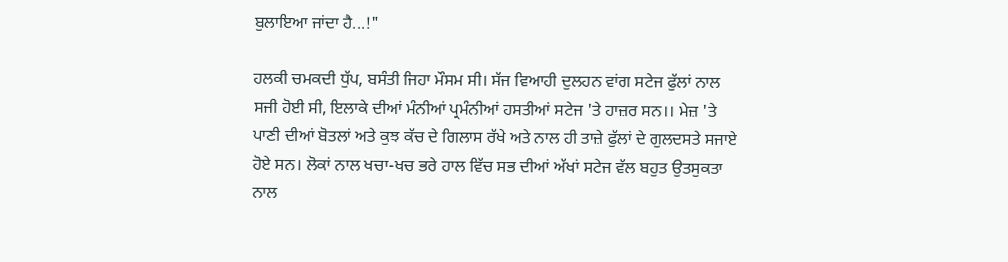ਬੁਲਾਇਆ ਜਾਂਦਾ ਹੈ...!"

ਹਲਕੀ ਚਮਕਦੀ ਧੁੱਪ, ਬਸੰਤੀ ਜਿਹਾ ਮੌਸਮ ਸੀ। ਸੱਜ ਵਿਆਹੀ ਦੁਲਹਨ ਵਾਂਗ ਸਟੇਜ ਫੁੱਲਾਂ ਨਾਲ ਸਜੀ ਹੋਈ ਸੀ, ਇਲਾਕੇ ਦੀਆਂ ਮੰਨੀਆਂ ਪ੍ਰਮੰਨੀਆਂ ਹਸਤੀਆਂ ਸਟੇਜ 'ਤੇ ਹਾਜ਼ਰ ਸਨ।। ਮੇਜ਼ 'ਤੇ ਪਾਣੀ ਦੀਆਂ ਬੋਤਲਾਂ ਅਤੇ ਕੁਝ ਕੱਚ ਦੇ ਗਿਲਾਸ ਰੱਖੇ ਅਤੇ ਨਾਲ ਹੀ ਤਾਜ਼ੇ ਫੁੱਲਾਂ ਦੇ ਗੁਲਦਸਤੇ ਸਜਾਏ ਹੋਏ ਸਨ। ਲੋਕਾਂ ਨਾਲ ਖਚਾ-ਖਚ ਭਰੇ ਹਾਲ ਵਿੱਚ ਸਭ ਦੀਆਂ ਅੱਖਾਂ ਸਟੇਜ ਵੱਲ ਬਹੁਤ ਉਤਸੁਕਤਾ ਨਾਲ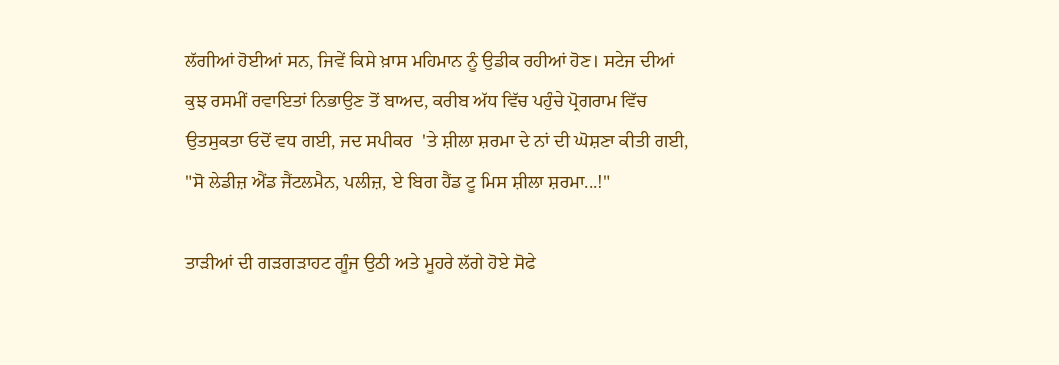ਲੱਗੀਆਂ ਹੋਈਆਂ ਸਨ, ਜਿਵੇਂ ਕਿਸੇ ਖ਼ਾਸ ਮਹਿਮਾਨ ਨੂੰ ਉਡੀਕ ਰਹੀਆਂ ਹੋਣ। ਸਟੇਜ ਦੀਆਂ ਕੁਝ ਰਸਮੀਂ ਰਵਾਇਤਾਂ ਨਿਭਾਉਣ ਤੋਂ ਬਾਅਦ, ਕਰੀਬ ਅੱਧ ਵਿੱਚ ਪਹੁੰਚੇ ਪ੍ਰੋਗਰਾਮ ਵਿੱਚ ਉਤਸੁਕਤਾ ਓਦੋਂ ਵਧ ਗਈ, ਜਦ ਸਪੀਕਰ  'ਤੇ ਸ਼ੀਲਾ ਸ਼ਰਮਾ ਦੇ ਨਾਂ ਦੀ ਘੋਸ਼ਣਾ ਕੀਤੀ ਗਈ, "ਸੋ ਲੇਡੀਜ਼ ਐਂਡ ਜੈਂਟਲਮੈਨ, ਪਲੀਜ਼, ਏ ਬਿਗ ਹੈਂਡ ਟੂ ਮਿਸ ਸ਼ੀਲਾ ਸ਼ਰਮਾ...!"

ਤਾੜੀਆਂ ਦੀ ਗੜਗੜਾਹਟ ਗੂੰਜ ਉਠੀ ਅਤੇ ਮੂਹਰੇ ਲੱਗੇ ਹੋਏ ਸੋਫੇ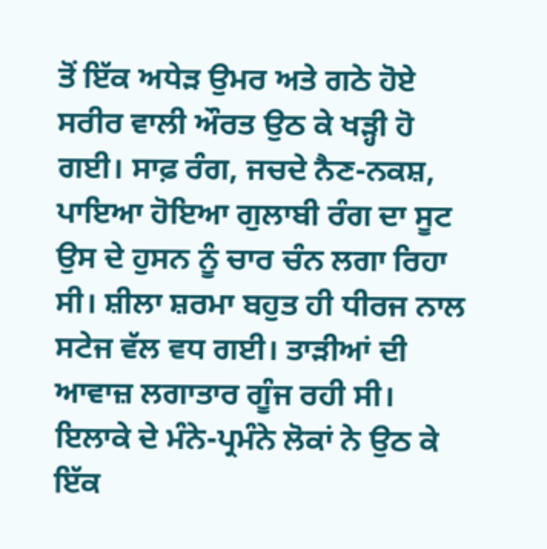ਤੋਂ ਇੱਕ ਅਧੇੜ ਉਮਰ ਅਤੇ ਗਠੇ ਹੋਏ ਸਰੀਰ ਵਾਲੀ ਔਰਤ ਉਠ ਕੇ ਖੜ੍ਹੀ ਹੋ ਗਈ। ਸਾਫ਼ ਰੰਗ, ਜਚਦੇ ਨੈਣ-ਨਕਸ਼, ਪਾਇਆ ਹੋਇਆ ਗੁਲਾਬੀ ਰੰਗ ਦਾ ਸੂਟ ਉਸ ਦੇ ਹੁਸਨ ਨੂੰ ਚਾਰ ਚੰਨ ਲਗਾ ਰਿਹਾ ਸੀ। ਸ਼ੀਲਾ ਸ਼ਰਮਾ ਬਹੁਤ ਹੀ ਧੀਰਜ ਨਾਲ ਸਟੇਜ ਵੱਲ ਵਧ ਗਈ। ਤਾੜੀਆਂ ਦੀ ਆਵਾਜ਼ ਲਗਾਤਾਰ ਗੂੰਜ ਰਹੀ ਸੀ। ਇਲਾਕੇ ਦੇ ਮੰਨੇ-ਪ੍ਰਮੰਨੇ ਲੋਕਾਂ ਨੇ ਉਠ ਕੇ ਇੱਕ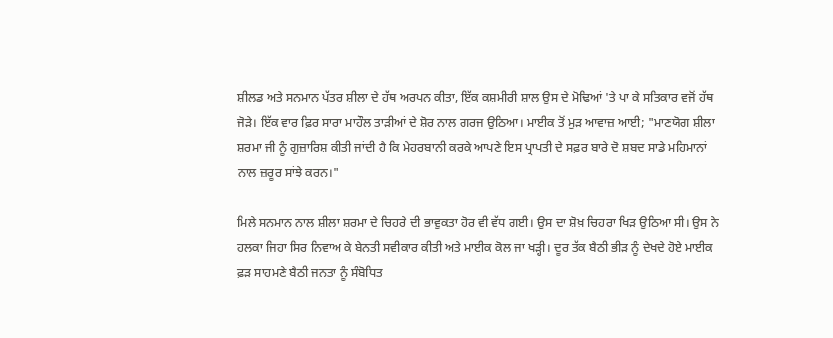ਸ਼ੀਲਡ ਅਤੇ ਸਨਮਾਨ ਪੱਤਰ ਸ਼ੀਲਾ ਦੇ ਹੱਥ ਅਰਪਨ ਕੀਤਾ, ਇੱਕ ਕਸ਼ਮੀਰੀ ਸ਼ਾਲ ਉਸ ਦੇ ਮੋਢਿਆਂ 'ਤੇ ਪਾ ਕੇ ਸਤਿਕਾਰ ਵਜੋਂ ਹੱਥ ਜੋੜੇ। ਇੱਕ ਵਾਰ ਫ਼ਿਰ ਸਾਰਾ ਮਾਹੌਲ ਤਾੜੀਆਂ ਦੇ ਸ਼ੋਰ ਨਾਲ ਗਰਜ ਉਠਿਆ। ਮਾਈਕ ਤੋਂ ਮੁੜ ਆਵਾਜ਼ ਆਈ; "ਮਾਣਯੋਗ ਸ਼ੀਲਾ ਸ਼ਰਮਾ ਜੀ ਨੂੰ ਗੁਜ਼ਾਰਿਸ਼ ਕੀਤੀ ਜਾਂਦੀ ਹੈ ਕਿ ਮੇਹਰਬਾਨੀ ਕਰਕੇ ਆਪਣੇ ਇਸ ਪ੍ਰਾਪਤੀ ਦੇ ਸਫ਼ਰ ਬਾਰੇ ਦੋ ਸ਼ਬਦ ਸਾਡੇ ਮਹਿਮਾਨਾਂ ਨਾਲ ਜ਼ਰੂਰ ਸਾਂਝੇ ਕਰਨ।"

ਮਿਲੇ ਸਨਮਾਨ ਨਾਲ ਸ਼ੀਲਾ ਸ਼ਰਮਾ ਦੇ ਚਿਹਰੇ ਦੀ ਭਾਵੁਕਤਾ ਹੋਰ ਵੀ ਵੱਧ ਗਈ। ਉਸ ਦਾ ਸ਼ੋਖ਼ ਚਿਹਰਾ ਖਿੜ ਉਠਿਆ ਸੀ। ਉਸ ਨੇ ਹਲਕਾ ਜਿਹਾ ਸਿਰ ਨਿਵਾਅ ਕੇ ਬੇਨਤੀ ਸਵੀਕਾਰ ਕੀਤੀ ਅਤੇ ਮਾਈਕ ਕੋਲ ਜਾ ਖੜ੍ਹੀ। ਦੂਰ ਤੱਕ ਬੈਠੀ ਭੀੜ ਨੂੰ ਦੇਖਦੇ ਹੋਏ ਮਾਈਕ ਫ਼ੜ ਸਾਹਮਣੇ ਬੈਠੀ ਜਨਤਾ ਨੂੰ ਸੰਬੋਧਿਤ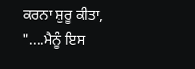ਕਰਨਾ ਸ਼ੁਰੂ ਕੀਤਾ, "....ਮੈਨੂੰ ਇਸ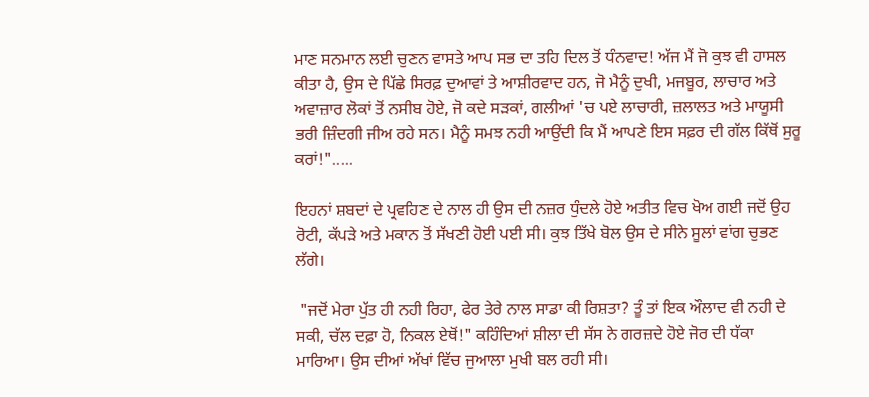ਮਾਣ ਸਨਮਾਨ ਲਈ ਚੁਣਨ ਵਾਸਤੇ ਆਪ ਸਭ ਦਾ ਤਹਿ ਦਿਲ ਤੋਂ ਧੰਨਵਾਦ! ਅੱਜ ਮੈਂ ਜੋ ਕੁਝ ਵੀ ਹਾਸਲ ਕੀਤਾ ਹੈ, ਉਸ ਦੇ ਪਿੱਛੇ ਸਿਰਫ਼ ਦੁਆਵਾਂ ਤੇ ਆਸ਼ੀਰਵਾਦ ਹਨ, ਜੋ ਮੈਨੂੰ ਦੁਖੀ, ਮਜਬੂਰ, ਲਾਚਾਰ ਅਤੇ ਅਵਾਜ਼ਾਰ ਲੋਕਾਂ ਤੋਂ ਨਸੀਬ ਹੋਏ, ਜੋ ਕਦੇ ਸੜਕਾਂ, ਗਲੀਆਂ 'ਚ ਪਏ ਲਾਚਾਰੀ, ਜ਼ਲਾਲਤ ਅਤੇ ਮਾਯੂਸੀ ਭਰੀ ਜ਼ਿੰਦਗੀ ਜੀਅ ਰਹੇ ਸਨ। ਮੈਨੂੰ ਸਮਝ ਨਹੀ ਆਉਂਦੀ ਕਿ ਮੈਂ ਆਪਣੇ ਇਸ ਸਫ਼ਰ ਦੀ ਗੱਲ ਕਿੱਥੋਂ ਸੁਰੂ ਕਰਾਂ!".....

ਇਹਨਾਂ ਸ਼ਬਦਾਂ ਦੇ ਪ੍ਰਵਹਿਣ ਦੇ ਨਾਲ ਹੀ ਉਸ ਦੀ ਨਜ਼ਰ ਧੁੰਦਲੇ ਹੋਏ ਅਤੀਤ ਵਿਚ ਖੋਅ ਗਈ ਜਦੋਂ ਉਹ ਰੋਟੀ, ਕੱਪੜੇ ਅਤੇ ਮਕਾਨ ਤੋਂ ਸੱਖਣੀ ਹੋਈ ਪਈ ਸੀ। ਕੁਝ ਤਿੱਖੇ ਬੋਲ ਉਸ ਦੇ ਸੀਨੇ ਸੂਲਾਂ ਵਾਂਗ ਚੁਭਣ ਲੱਗੇ।

 "ਜਦੋਂ ਮੇਰਾ ਪੁੱਤ ਹੀ ਨਹੀ ਰਿਹਾ, ਫੇਰ ਤੇਰੇ ਨਾਲ ਸਾਡਾ ਕੀ ਰਿਸ਼ਤਾ? ਤੂੰ ਤਾਂ ਇਕ ਔਲਾਦ ਵੀ ਨਹੀ ਦੇ ਸਕੀ, ਚੱਲ ਦਫ਼ਾ ਹੋ, ਨਿਕਲ ਏਥੋਂ!" ਕਹਿੰਦਿਆਂ ਸ਼ੀਲਾ ਦੀ ਸੱਸ ਨੇ ਗਰਜ਼ਦੇ ਹੋਏ ਜੋਰ ਦੀ ਧੱਕਾ ਮਾਰਿਆ। ਉਸ ਦੀਆਂ ਅੱਖਾਂ ਵਿੱਚ ਜੁਆਲਾ ਮੁਖੀ ਬਲ ਰਹੀ ਸੀ।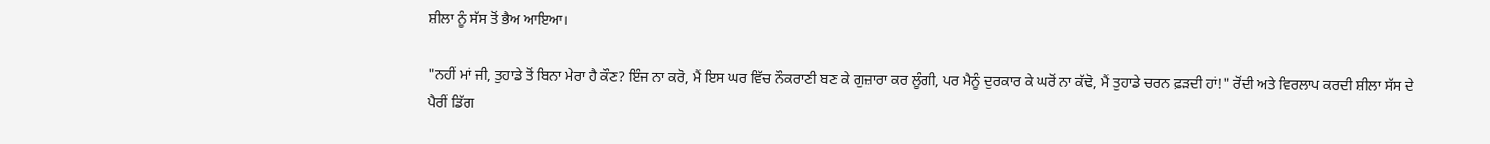ਸ਼ੀਲਾ ਨੂੰ ਸੱਸ ਤੋਂ ਭੈਅ ਆਇਆ।

"ਨਹੀਂ ਮਾਂ ਜੀ, ਤੁਹਾਡੇ ਤੋਂ ਬਿਨਾ ਮੇਰਾ ਹੈ ਕੌਣ? ਇੰਜ ਨਾ ਕਰੋ, ਮੈਂ ਇਸ ਘਰ ਵਿੱਚ ਨੌਕਰਾਣੀ ਬਣ ਕੇ ਗੁਜ਼ਾਰਾ ਕਰ ਲੂੰਗੀ, ਪਰ ਮੈਨੂੰ ਦੁਰਕਾਰ ਕੇ ਘਰੋਂ ਨਾ ਕੱਢੋ, ਮੈਂ ਤੁਹਾਡੇ ਚਰਨ ਫ਼ੜਦੀ ਹਾਂ!" ਰੋਂਦੀ ਅਤੇ ਵਿਰਲਾਪ ਕਰਦੀ ਸ਼ੀਲਾ ਸੱਸ ਦੇ ਪੈਰੀਂ ਡਿੱਗ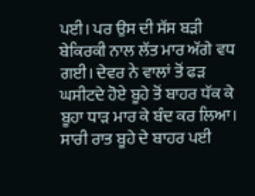ਪਈ। ਪਰ ਉਸ ਦੀ ਸੱਸ ਬੜੀ ਬੇਕਿਰਕੀ ਨਾਲ ਲੱਤ ਮਾਰ ਅੱਗੇ ਵਧ ਗਈ। ਦੇਵਰ ਨੇ ਵਾਲਾਂ ਤੋਂ ਫੜ ਘਸੀਟਦੇ ਹੋਏ ਬੂਹੇ ਤੋਂ ਬਾਹਰ ਧੱਕ ਕੇ ਬੂਹਾ ਧਾੜ ਮਾਰ ਕੇ ਬੰਦ ਕਰ ਲਿਆ। ਸਾਰੀ ਰਾਤ ਬੂਹੇ ਦੇ ਬਾਹਰ ਪਈ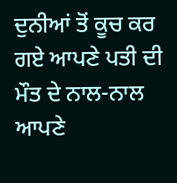ਦੁਨੀਆਂ ਤੋਂ ਕੂਚ ਕਰ ਗਏ ਆਪਣੇ ਪਤੀ ਦੀ ਮੌਤ ਦੇ ਨਾਲ-ਨਾਲ ਆਪਣੇ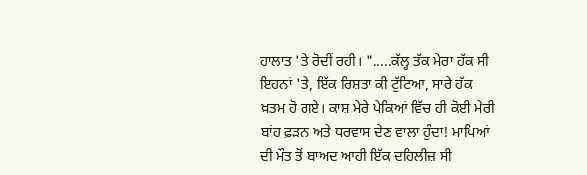ਹਾਲਾਤ 'ਤੇ ਰੋਦੀਂ ਰਹੀ। ".....ਕੱਲ੍ਹ ਤੱਕ ਮੇਰਾ ਹੱਕ ਸੀ ਇਹਨਾਂ 'ਤੇ, ਇੱਕ ਰਿਸ਼ਤਾ ਕੀ ਟੁੱਟਿਆ, ਸਾਰੇ ਹੱਕ ਖ਼ਤਮ ਹੋ ਗਏ। ਕਾਸ਼ ਮੇਰੇ ਪੇਕਿਆਂ ਵਿੱਚ ਹੀ ਕੋਈ ਮੇਰੀ ਬਾਂਹ ਫ਼ੜਨ ਅਤੇ ਧਰਵਾਸ ਦੇਣ ਵਾਲਾ ਹੁੰਦਾ! ਮਾਪਿਆਂ ਦੀ ਮੌਤ ਤੋਂ ਬਾਅਦ ਆਹੀ ਇੱਕ ਦਹਿਲੀਜ਼ ਸੀ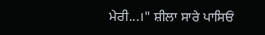ਮੇਰੀ...।" ਸ਼ੀਲਾ ਸਾਰੇ ਪਾਸਿਓਂ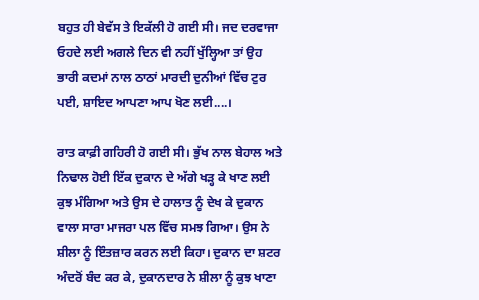ਬਹੁਤ ਹੀ ਬੇਵੱਸ ਤੇ ਇਕੱਲੀ ਹੋ ਗਈ ਸੀ। ਜਦ ਦਰਵਾਜਾ ਓਹਦੇ ਲਈ ਅਗਲੇ ਦਿਨ ਵੀ ਨਹੀਂ ਖੁੱਲ੍ਹਿਆ ਤਾਂ ਉਹ ਭਾਰੀ ਕਦਮਾਂ ਨਾਲ ਠਾਠਾਂ ਮਾਰਦੀ ਦੁਨੀਆਂ ਵਿੱਚ ਟੁਰ ਪਈ, ਸ਼ਾਇਦ ਆਪਣਾ ਆਪ ਖੋਣ ਲਈ....।

ਰਾਤ ਕਾਫ਼ੀ ਗਹਿਰੀ ਹੋ ਗਈ ਸੀ। ਭੁੱਖ ਨਾਲ ਬੇਹਾਲ ਅਤੇ ਨਿਢਾਲ ਹੋਈ ਇੱਕ ਦੁਕਾਨ ਦੇ ਅੱਗੇ ਖੜ੍ਹ ਕੇ ਖਾਣ ਲਈ ਕੁਝ ਮੰਗਿਆ ਅਤੇ ਉਸ ਦੇ ਹਾਲਾਤ ਨੂੰ ਦੇਖ ਕੇ ਦੁਕਾਨ ਵਾਲਾ ਸਾਰਾ ਮਾਜਰਾ ਪਲ ਵਿੱਚ ਸਮਝ ਗਿਆ। ਉਸ ਨੇ ਸ਼ੀਲਾ ਨੂੰ ਇੰਤਜ਼ਾਰ ਕਰਨ ਲਈ ਕਿਹਾ। ਦੁਕਾਨ ਦਾ ਸ਼ਟਰ ਅੰਦਰੋਂ ਬੰਦ ਕਰ ਕੇ, ਦੁਕਾਨਦਾਰ ਨੇ ਸ਼ੀਲਾ ਨੂੰ ਕੁਝ ਖਾਣਾ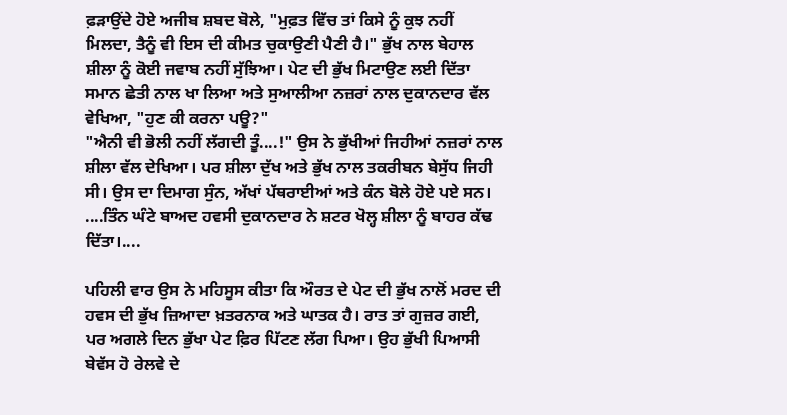ਫ਼ੜਾਉਂਦੇ ਹੋਏ ਅਜੀਬ ਸ਼ਬਦ ਬੋਲੇ, "ਮੁਫ਼ਤ ਵਿੱਚ ਤਾਂ ਕਿਸੇ ਨੂੰ ਕੁਝ ਨਹੀਂ ਮਿਲਦਾ, ਤੈਨੂੰ ਵੀ ਇਸ ਦੀ ਕੀਮਤ ਚੁਕਾਉਣੀ ਪੈਣੀ ਹੈ।" ਭੁੱਖ ਨਾਲ ਬੇਹਾਲ ਸ਼ੀਲਾ ਨੂੰ ਕੋਈ ਜਵਾਬ ਨਹੀਂ ਸੁੱਝਿਆ। ਪੇਟ ਦੀ ਭੁੱਖ ਮਿਟਾਉਣ ਲਈ ਦਿੱਤਾ ਸਮਾਨ ਛੇਤੀ ਨਾਲ ਖਾ ਲਿਆ ਅਤੇ ਸੁਆਲੀਆ ਨਜ਼ਰਾਂ ਨਾਲ ਦੁਕਾਨਦਾਰ ਵੱਲ ਵੇਖਿਆ, "ਹੁਣ ਕੀ ਕਰਨਾ ਪਊ?"
"ਐਨੀ ਵੀ ਭੋਲੀ ਨਹੀਂ ਲੱਗਦੀ ਤੂੰ....!" ਉਸ ਨੇ ਭੁੱਖੀਆਂ ਜਿਹੀਆਂ ਨਜ਼ਰਾਂ ਨਾਲ ਸ਼ੀਲਾ ਵੱਲ ਦੇਖਿਆ। ਪਰ ਸ਼ੀਲਾ ਦੁੱਖ ਅਤੇ ਭੁੱਖ ਨਾਲ ਤਕਰੀਬਨ ਬੇਸੁੱਧ ਜਿਹੀ ਸੀ। ਉਸ ਦਾ ਦਿਮਾਗ ਸੁੰਨ, ਅੱਖਾਂ ਪੱਥਰਾਈਆਂ ਅਤੇ ਕੰਨ ਬੋਲੇ ਹੋਏ ਪਏ ਸਨ। ....ਤਿੰਨ ਘੰਟੇ ਬਾਅਦ ਹਵਸੀ ਦੁਕਾਨਦਾਰ ਨੇ ਸ਼ਟਰ ਖੋਲ੍ਹ ਸ਼ੀਲਾ ਨੂੰ ਬਾਹਰ ਕੱਢ ਦਿੱਤਾ।....

ਪਹਿਲੀ ਵਾਰ ਉਸ ਨੇ ਮਹਿਸੂਸ ਕੀਤਾ ਕਿ ਔਰਤ ਦੇ ਪੇਟ ਦੀ ਭੁੱਖ ਨਾਲੋਂ ਮਰਦ ਦੀ ਹਵਸ ਦੀ ਭੁੱਖ ਜ਼ਿਆਦਾ ਖ਼ਤਰਨਾਕ ਅਤੇ ਘਾਤਕ ਹੈ। ਰਾਤ ਤਾਂ ਗੁਜ਼ਰ ਗਈ, ਪਰ ਅਗਲੇ ਦਿਨ ਭੁੱਖਾ ਪੇਟ ਫ਼ਿਰ ਪਿੱਟਣ ਲੱਗ ਪਿਆ। ਉਹ ਭੁੱਖੀ ਪਿਆਸੀ ਬੇਵੱਸ ਹੋ ਰੇਲਵੇ ਦੇ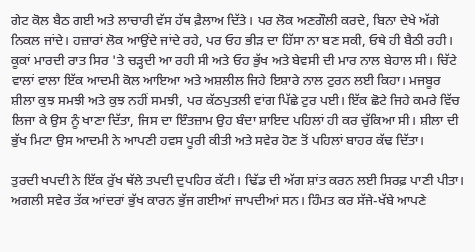ਗੇਟ ਕੋਲ ਬੈਠ ਗਈ ਅਤੇ ਲਾਚਾਰੀ ਵੱਸ ਹੱਥ ਫ਼ੈਲਾਅ ਦਿੱਤੇ। ਪਰ ਲੋਕ ਅਣਗੌਲੀ ਕਰਦੇ, ਬਿਨਾ ਦੇਖੇ ਅੱਗੇ ਨਿਕਲ ਜਾਂਦੇ। ਹਜ਼ਾਰਾਂ ਲੋਕ ਆਉਂਦੇ ਜਾਂਦੇ ਰਹੇ, ਪਰ ਓਹ ਭੀੜ ਦਾ ਹਿੱਸਾ ਨਾ ਬਣ ਸਕੀ, ਓਥੇ ਹੀ ਬੈਠੀ ਰਹੀ। ਕੂਕਾਂ ਮਾਰਦੀ ਰਾਤ ਸਿਰ 'ਤੇ ਚੜ੍ਹਦੀ ਆ ਰਹੀ ਸੀ ਅਤੇ ਓਹ ਭੁੱਖ ਅਤੇ ਬੇਵਸੀ ਦੀ ਮਾਰ ਨਾਲ ਬੇਹਾਲ ਸੀ। ਚਿੱਟੇ ਵਾਲਾਂ ਵਾਲਾ ਇੱਕ ਆਦਮੀ ਕੋਲ ਆਇਆ ਅਤੇ ਅਸ਼ਲੀਲ ਜਿਹੇ ਇਸ਼ਾਰੇ ਨਾਲ ਟੁਰਨ ਲਈ ਕਿਹਾ। ਮਜਬੂਰ ਸ਼ੀਲਾ ਕੁਝ ਸਮਝੀ ਅਤੇ ਕੁਝ ਨਹੀਂ ਸਮਝੀ, ਪਰ ਕੱਠਪੁਤਲੀ ਵਾਂਗ ਪਿੱਛੇ ਟੁਰ ਪਈ। ਇੱਕ ਛੋਟੇ ਜਿਹੇ ਕਮਰੇ ਵਿੱਚ ਲਿਜਾ ਕੇ ਉਸ ਨੂੰ ਖਾਣਾ ਦਿੱਤਾ, ਜਿਸ ਦਾ ਇੰਤਜ਼ਾਮ ਉਹ ਬੰਦਾ ਸ਼ਾਇਦ ਪਹਿਲਾਂ ਹੀ ਕਰ ਚੁੱਕਿਆ ਸੀ। ਸ਼ੀਲਾ ਦੀ ਭੁੱਖ ਮਿਟਾ ਉਸ ਆਦਮੀ ਨੇ ਆਪਣੀ ਹਵਸ ਪੂਰੀ ਕੀਤੀ ਅਤੇ ਸਵੇਰ ਹੋਣ ਤੋਂ ਪਹਿਲਾਂ ਬਾਹਰ ਕੱਢ ਦਿੱਤਾ।

ਤੁਰਦੀ ਖਪਦੀ ਨੇ ਇੱਕ ਰੁੱਖ ਥੱਲੇ ਤਪਦੀ ਦੁਪਹਿਰ ਕੱਟੀ। ਢਿੱਡ ਦੀ ਅੱਗ ਸ਼ਾਂਤ ਕਰਨ ਲਈ ਸਿਰਫ਼ ਪਾਣੀ ਪੀਤਾ। ਅਗਲੀ ਸਵੇਰ ਤੱਕ ਆਂਦਰਾਂ ਭੁੱਖ ਕਾਰਨ ਭੁੱਜ ਗਈਆਂ ਜਾਪਦੀਆਂ ਸਨ। ਹਿੰਮਤ ਕਰ ਸੱਜੇ-ਖੱਬੇ ਆਪਣੇ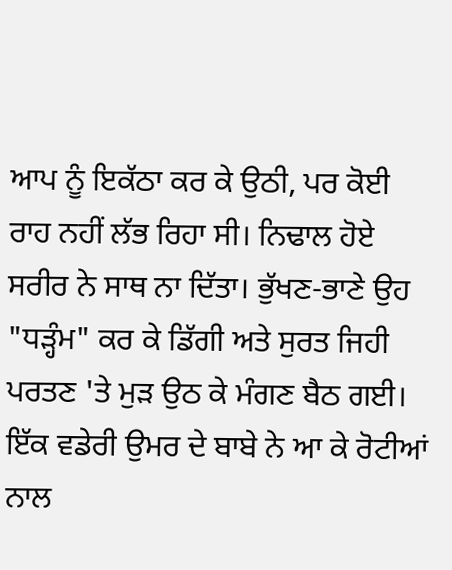ਆਪ ਨੂੰ ਇਕੱਠਾ ਕਰ ਕੇ ਉਠੀ, ਪਰ ਕੋਈ ਰਾਹ ਨਹੀਂ ਲੱਭ ਰਿਹਾ ਸੀ। ਨਿਢਾਲ ਹੋਏ ਸਰੀਰ ਨੇ ਸਾਥ ਨਾ ਦਿੱਤਾ। ਭੁੱਖਣ-ਭਾਣੇ ਉਹ "ਧੜ੍ਹੰਮ" ਕਰ ਕੇ ਡਿੱਗੀ ਅਤੇ ਸੁਰਤ ਜਿਹੀ ਪਰਤਣ 'ਤੇ ਮੁੜ ਉਠ ਕੇ ਮੰਗਣ ਬੈਠ ਗਈ। ਇੱਕ ਵਡੇਰੀ ਉਮਰ ਦੇ ਬਾਬੇ ਨੇ ਆ ਕੇ ਰੋਟੀਆਂ ਨਾਲ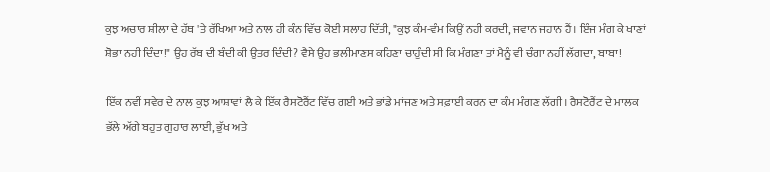ਕੁਝ ਅਚਾਰ ਸ਼ੀਲਾ ਦੇ ਹੱਥ 'ਤੇ ਰੱਖਿਆ ਅਤੇ ਨਾਲ ਹੀ ਕੰਨ ਵਿੱਚ ਕੋਈ ਸਲਾਹ ਦਿੱਤੀ, "ਕੁਝ ਕੰਮ-ਵੰਮ ਕਿਉਂ ਨਹੀ ਕਰਦੀ, ਜਵਾਨ ਜਹਾਨ ਹੈਂ। ਇੰਜ ਮੰਗ ਕੇ ਖਾਣਾਂ ਸ਼ੋਭਾ ਨਹੀ ਦਿੰਦਾ!" ਉਹ ਰੱਬ ਦੀ ਬੰਦੀ ਕੀ ਉਤਰ ਦਿੰਦੀ? ਵੈਸੇ ਉਹ ਭਲੀਮਾਣਸ ਕਹਿਣਾ ਚਾਹੁੰਦੀ ਸੀ ਕਿ ਮੰਗਣਾ ਤਾਂ ਮੈਨੂੰ ਵੀ ਚੰਗਾ ਨਹੀਂ ਲੱਗਦਾ, ਬਾਬਾ!

ਇੱਕ ਨਵੀਂ ਸਵੇਰ ਦੇ ਨਾਲ ਕੁਝ ਆਸ਼ਾਵਾਂ ਲੈ ਕੇ ਇੱਕ ਰੈਸਟੋਰੈਂਟ ਵਿੱਚ ਗਈ ਅਤੇ ਭਾਂਡੇ ਮਾਂਜਣ ਅਤੇ ਸਫ਼ਾਈ ਕਰਨ ਦਾ ਕੰਮ ਮੰਗਣ ਲੱਗੀ। ਰੈਸਟੋਰੈਂਟ ਦੇ ਮਾਲਕ ਭੱਲੇ ਅੱਗੇ ਬਹੁਤ ਗੁਹਾਰ ਲਾਈ, ਭੁੱਖ ਅਤੇ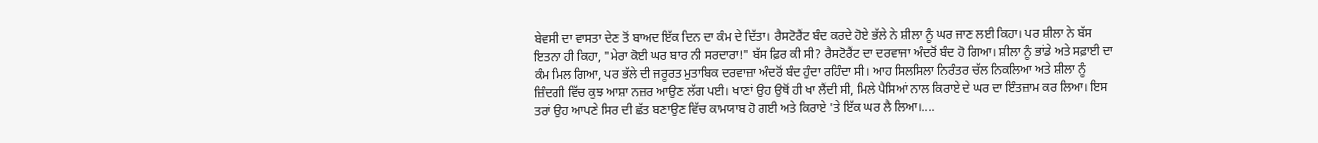ਬੇਵਸੀ ਦਾ ਵਾਸਤਾ ਦੇਣ ਤੋਂ ਬਾਅਦ ਇੱਕ ਦਿਨ ਦਾ ਕੰਮ ਦੇ ਦਿੱਤਾ। ਰੈਸਟੋਰੈਂਟ ਬੰਦ ਕਰਦੇ ਹੋਏ ਭੱਲੇ ਨੇ ਸ਼ੀਲਾ ਨੂੰ ਘਰ ਜਾਣ ਲਈ ਕਿਹਾ। ਪਰ ਸ਼ੀਲਾ ਨੇ ਬੱਸ ਇਤਨਾ ਹੀ ਕਿਹਾ, "ਮੇਰਾ ਕੋਈ ਘਰ ਬਾਰ ਨੀ ਸਰਦਾਰਾ!" ਬੱਸ ਫ਼ਿਰ ਕੀ ਸੀ? ਰੈਸਟੋਰੈਂਟ ਦਾ ਦਰਵਾਜਾ ਅੰਦਰੋਂ ਬੰਦ ਹੋ ਗਿਆ। ਸ਼ੀਲਾ ਨੂੰ ਭਾਂਡੇ ਅਤੇ ਸਫ਼ਾਈ ਦਾ ਕੰਮ ਮਿਲ ਗਿਆ, ਪਰ ਭੱਲੇ ਦੀ ਜਰੂਰਤ ਮੁਤਾਬਿਕ ਦਰਵਾਜ਼ਾ ਅੰਦਰੋਂ ਬੰਦ ਹੁੰਦਾ ਰਹਿੰਦਾ ਸੀ। ਆਹ ਸਿਲਸਿਲਾ ਨਿਰੰਤਰ ਚੱਲ ਨਿਕਲਿਆ ਅਤੇ ਸ਼ੀਲਾ ਨੂੰ ਜ਼ਿੰਦਗੀ ਵਿੱਚ ਕੁਝ ਆਸ਼ਾ ਨਜ਼ਰ ਆਉਣ ਲੱਗ ਪਈ। ਖਾਣਾਂ ਉਹ ਉਥੋਂ ਹੀ ਖਾ ਲੈਂਦੀ ਸੀ, ਮਿਲੇ ਪੈਸਿਆਂ ਨਾਲ ਕਿਰਾਏ ਦੇ ਘਰ ਦਾ ਇੰਤਜ਼ਾਮ ਕਰ ਲਿਆ। ਇਸ ਤਰਾਂ ਉਹ ਆਪਣੇ ਸਿਰ ਦੀ ਛੱਤ ਬਣਾਉਣ ਵਿੱਚ ਕਾਮਯਾਬ ਹੋ ਗਈ ਅਤੇ ਕਿਰਾਏ 'ਤੇ ਇੱਕ ਘਰ ਲੈ ਲਿਆ।....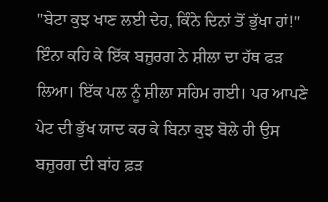"ਬੇਟਾ ਕੁਝ ਖਾਣ ਲਈ ਦੇਹ, ਕਿੰਨੇ ਦਿਨਾਂ ਤੋਂ ਭੁੱਖਾ ਹਾਂ!" ਇੰਨਾ ਕਹਿ ਕੇ ਇੱਕ ਬਜ਼ੁਰਗ ਨੇ ਸ਼ੀਲਾ ਦਾ ਹੱਥ ਫੜ ਲਿਆ। ਇੱਕ ਪਲ ਨੂੰ ਸ਼ੀਲਾ ਸਹਿਮ ਗਈ। ਪਰ ਆਪਣੇ ਪੇਟ ਦੀ ਭੁੱਖ ਯਾਦ ਕਰ ਕੇ ਬਿਨਾ ਕੁਝ ਬੋਲੇ ਹੀ ਉਸ ਬਜ਼ੁਰਗ ਦੀ ਬਾਂਹ ਫ਼ੜ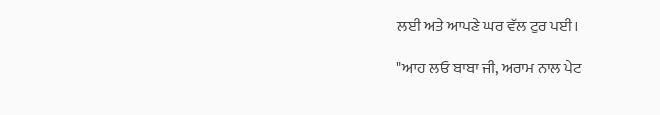ਲਈ ਅਤੇ ਆਪਣੇ ਘਰ ਵੱਲ ਟੁਰ ਪਈ।

"ਆਹ ਲਓ ਬਾਬਾ ਜੀ, ਅਰਾਮ ਨਾਲ ਪੇਟ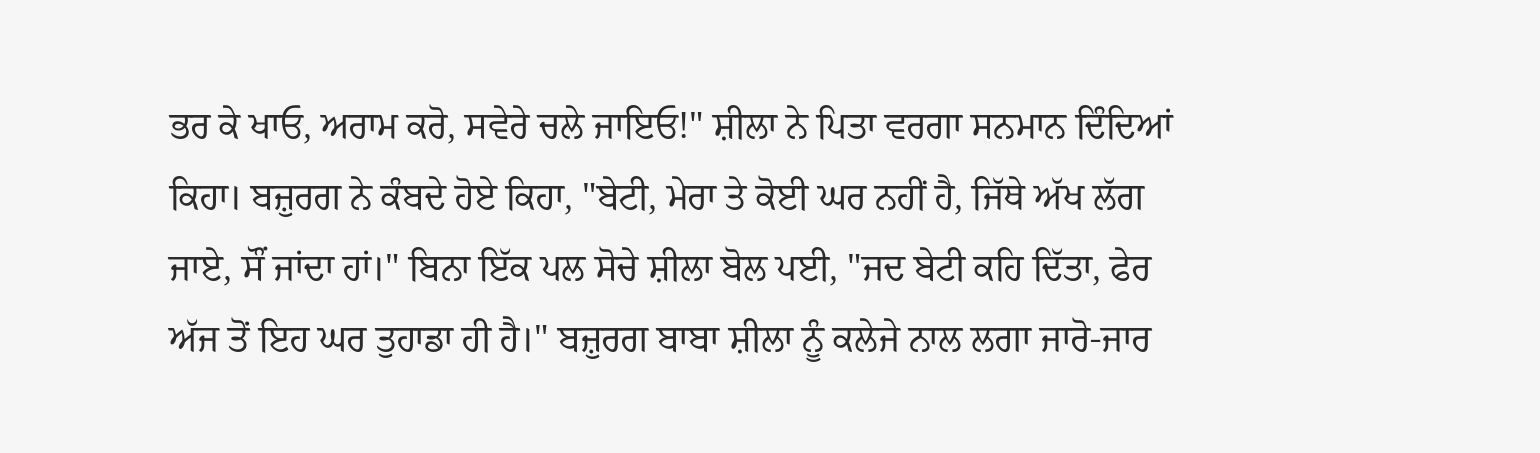ਭਰ ਕੇ ਖਾਓ, ਅਰਾਮ ਕਰੋ, ਸਵੇਰੇ ਚਲੇ ਜਾਇਓ!" ਸ਼ੀਲਾ ਨੇ ਪਿਤਾ ਵਰਗਾ ਸਨਮਾਨ ਦਿੰਦਿਆਂ ਕਿਹਾ। ਬਜ਼ੁਰਗ ਨੇ ਕੰਬਦੇ ਹੋਏ ਕਿਹਾ, "ਬੇਟੀ, ਮੇਰਾ ਤੇ ਕੋਈ ਘਰ ਨਹੀਂ ਹੈ, ਜਿੱਥੇ ਅੱਖ ਲੱਗ ਜਾਏ, ਸੌਂ ਜਾਂਦਾ ਹਾਂ।" ਬਿਨਾ ਇੱਕ ਪਲ ਸੋਚੇ ਸ਼ੀਲਾ ਬੋਲ ਪਈ, "ਜਦ ਬੇਟੀ ਕਹਿ ਦਿੱਤਾ, ਫੇਰ ਅੱਜ ਤੋਂ ਇਹ ਘਰ ਤੁਹਾਡਾ ਹੀ ਹੈ।" ਬਜ਼ੁਰਗ ਬਾਬਾ ਸ਼ੀਲਾ ਨੂੰ ਕਲੇਜੇ ਨਾਲ ਲਗਾ ਜਾਰੋ-ਜਾਰ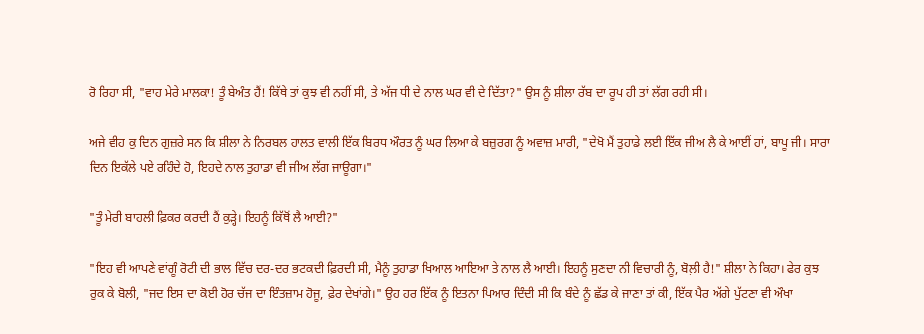ਰੋ ਰਿਹਾ ਸੀ, "ਵਾਹ ਮੇਰੇ ਮਾਲਕਾ! ਤੂੰ ਬੇਅੰਤ ਹੈਂ! ਕਿੱਥੇ ਤਾਂ ਕੁਝ ਵੀ ਨਹੀਂ ਸੀ, ਤੇ ਅੱਜ ਧੀ ਦੇ ਨਾਲ ਘਰ ਵੀ ਦੇ ਦਿੱਤਾ?" ਉਸ ਨੂੰ ਸ਼ੀਲਾ ਰੱਬ ਦਾ ਰੂਪ ਹੀ ਤਾਂ ਲੱਗ ਰਹੀ ਸੀ।

ਅਜੇ ਵੀਹ ਕੁ ਦਿਨ ਗੁਜ਼ਰੇ ਸਨ ਕਿ ਸ਼ੀਲਾ ਨੇ ਨਿਰਬਲ ਹਾਲਤ ਵਾਲੀ ਇੱਕ ਬਿਰਧ ਔਰਤ ਨੂੰ ਘਰ ਲਿਆ ਕੇ ਬਜ਼ੁਰਗ ਨੂੰ ਅਵਾਜ਼ ਮਾਰੀ, "ਦੇਖੋ ਮੈਂ ਤੁਹਾਡੇ ਲਈ ਇੱਕ ਜੀਅ ਲੈ ਕੇ ਆਈਂ ਹਾਂ, ਬਾਪੂ ਜੀ। ਸਾਰਾ ਦਿਨ ਇਕੱਲੇ ਪਏ ਰਹਿੰਦੇ ਹੋ, ਇਹਦੇ ਨਾਲ ਤੁਹਾਡਾ ਵੀ ਜੀਅ ਲੱਗ ਜਾਊਗਾ।"

"ਤੂੰ ਮੇਰੀ ਬਾਹਲੀ ਫ਼ਿਕਰ ਕਰਦੀ ਹੈਂ ਕੁੜ੍ਹੇ। ਇਹਨੂੰ ਕਿੱਥੋਂ ਲੈ ਆਈ?"

"ਇਹ ਵੀ ਆਪਣੇ ਵਾਂਗੂੰ ਰੋਟੀ ਦੀ ਭਾਲ ਵਿੱਚ ਦਰ-ਦਰ ਭਟਕਦੀ ਫ਼ਿਰਦੀ ਸੀ, ਮੈਨੂੰ ਤੁਹਾਡਾ ਖਿਆਲ ਆਇਆ ਤੇ ਨਾਲ ਲੈ ਆਈ। ਇਹਨੂੰ ਸੁਣਦਾ ਨੀ ਵਿਚਾਰੀ ਨੂੰ, ਬੋਲ਼ੀ ਹੈ!" ਸ਼ੀਲਾ ਨੇ ਕਿਹਾ। ਫੇਰ ਕੁਝ ਰੁਕ ਕੇ ਬੋਲੀ, "ਜਦ ਇਸ ਦਾ ਕੋਈ ਹੋਰ ਚੱਜ ਦਾ ਇੰਤਜ਼ਾਮ ਹੋਜੂ, ਫ਼ੇਰ ਦੇਖਾਂਗੇ।" ਉਹ ਹਰ ਇੱਕ ਨੂੰ ਇਤਨਾ ਪਿਆਰ ਦਿੰਦੀ ਸੀ ਕਿ ਬੰਦੇ ਨੂੰ ਛੱਡ ਕੇ ਜਾਣਾ ਤਾਂ ਕੀ, ਇੱਕ ਪੈਰ ਅੱਗੇ ਪੁੱਟਣਾ ਵੀ ਔਖਾ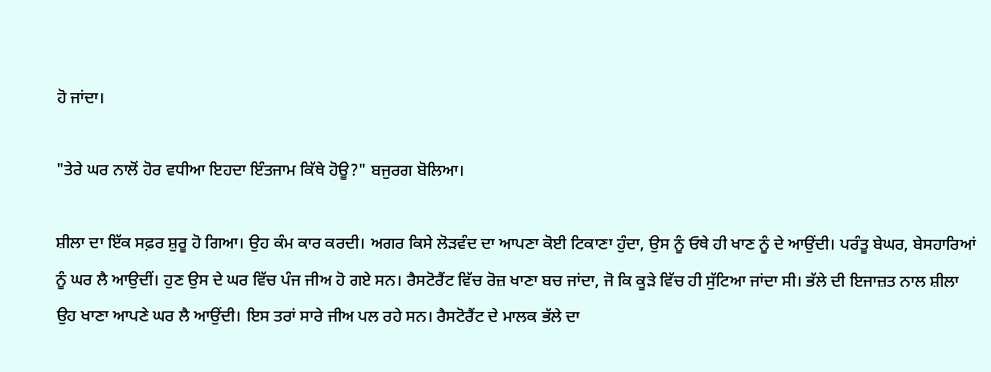ਹੋ ਜਾਂਦਾ।

"ਤੇਰੇ ਘਰ ਨਾਲੋਂ ਹੋਰ ਵਧੀਆ ਇਹਦਾ ਇੰਤਜਾਮ ਕਿੱਥੇ ਹੋਊ?" ਬਜੁਰਗ ਬੋਲਿਆ।

ਸ਼ੀਲਾ ਦਾ ਇੱਕ ਸਫ਼ਰ ਸ਼ੁਰੂ ਹੋ ਗਿਆ। ਉਹ ਕੰਮ ਕਾਰ ਕਰਦੀ। ਅਗਰ ਕਿਸੇ ਲੋੜਵੰਦ ਦਾ ਆਪਣਾ ਕੋਈ ਟਿਕਾਣਾ ਹੁੰਦਾ, ਉਸ ਨੂੰ ਓਥੇ ਹੀ ਖਾਣ ਨੂੰ ਦੇ ਆਉਂਦੀ। ਪਰੰਤੂ ਬੇਘਰ, ਬੇਸਹਾਰਿਆਂ ਨੂੰ ਘਰ ਲੈ ਆਉਦੀਂ। ਹੁਣ ਉਸ ਦੇ ਘਰ ਵਿੱਚ ਪੰਜ ਜੀਅ ਹੋ ਗਏ ਸਨ। ਰੈਸਟੋਰੈਂਟ ਵਿੱਚ ਰੋਜ਼ ਖਾਣਾ ਬਚ ਜਾਂਦਾ, ਜੋ ਕਿ ਕੂੜੇ ਵਿੱਚ ਹੀ ਸੁੱਟਿਆ ਜਾਂਦਾ ਸੀ। ਭੱਲੇ ਦੀ ਇਜਾਜ਼ਤ ਨਾਲ ਸ਼ੀਲਾ ਉਹ ਖਾਣਾ ਆਪਣੇ ਘਰ ਲੈ ਆਉਂਦੀ। ਇਸ ਤਰਾਂ ਸਾਰੇ ਜੀਅ ਪਲ ਰਹੇ ਸਨ। ਰੈਸਟੋਰੈਂਟ ਦੇ ਮਾਲਕ ਭੱਲੇ ਦਾ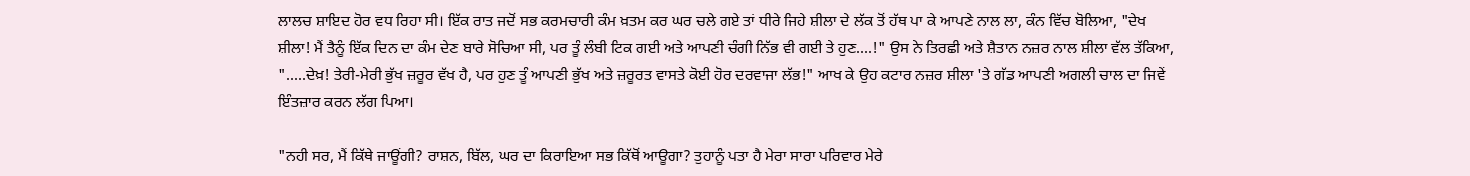ਲਾਲਚ ਸ਼ਾਇਦ ਹੋਰ ਵਧ ਰਿਹਾ ਸੀ। ਇੱਕ ਰਾਤ ਜਦੋਂ ਸਭ ਕਰਮਚਾਰੀ ਕੰਮ ਖ਼ਤਮ ਕਰ ਘਰ ਚਲੇ ਗਏ ਤਾਂ ਧੀਰੇ ਜਿਹੇ ਸ਼ੀਲਾ ਦੇ ਲੱਕ ਤੋਂ ਹੱਥ ਪਾ ਕੇ ਆਪਣੇ ਨਾਲ ਲਾ, ਕੰਨ ਵਿੱਚ ਬੋਲਿਆ, "ਦੇਖ ਸ਼ੀਲਾ! ਮੈਂ ਤੈਨੂੰ ਇੱਕ ਦਿਨ ਦਾ ਕੰਮ ਦੇਣ ਬਾਰੇ ਸੋਚਿਆ ਸੀ, ਪਰ ਤੂੰ ਲੰਬੀ ਟਿਕ ਗਈ ਅਤੇ ਆਪਣੀ ਚੰਗੀ ਨਿੱਭ ਵੀ ਗਈ ਤੇ ਹੁਣ....!" ਉਸ ਨੇ ਤਿਰਛੀ ਅਤੇ ਸ਼ੈਤਾਨ ਨਜ਼ਰ ਨਾਲ ਸ਼ੀਲਾ ਵੱਲ ਤੱਕਿਆ, ".....ਦੇਖ਼! ਤੇਰੀ-ਮੇਰੀ ਭੁੱਖ ਜ਼ਰੂਰ ਵੱਖ ਹੈ, ਪਰ ਹੁਣ ਤੂੰ ਆਪਣੀ ਭੁੱਖ ਅਤੇ ਜ਼ਰੂਰਤ ਵਾਸਤੇ ਕੋਈ ਹੋਰ ਦਰਵਾਜਾ ਲੱਭ!" ਆਖ ਕੇ ਉਹ ਕਟਾਰ ਨਜ਼ਰ ਸ਼ੀਲਾ 'ਤੇ ਗੱਡ ਆਪਣੀ ਅਗਲੀ ਚਾਲ ਦਾ ਜਿਵੇਂ ਇੰਤਜ਼ਾਰ ਕਰਨ ਲੱਗ ਪਿਆ।

"ਨਹੀ ਸਰ, ਮੈਂ ਕਿੱਥੇ ਜਾਊਂਗੀ? ਰਾਸ਼ਨ, ਬਿੱਲ, ਘਰ ਦਾ ਕਿਰਾਇਆ ਸਭ ਕਿੱਥੋਂ ਆਊਗਾ? ਤੁਹਾਨੂੰ ਪਤਾ ਹੈ ਮੇਰਾ ਸਾਰਾ ਪਰਿਵਾਰ ਮੇਰੇ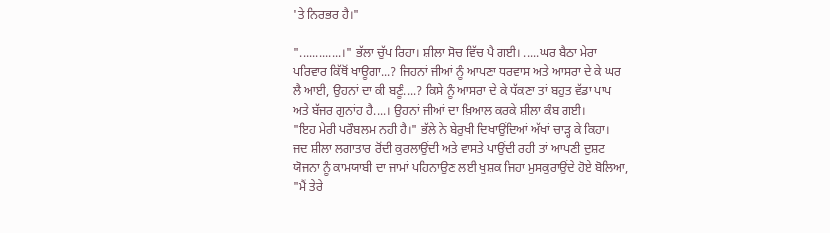'ਤੇ ਨਿਰਭਰ ਹੈ।"

".............।" ਭੱਲਾ ਚੁੱਪ ਰਿਹਾ। ਸ਼ੀਲਾ ਸੋਚ ਵਿੱਚ ਪੈ ਗਈ। .....ਘਰ ਬੈਠਾ ਮੇਰਾ ਪਰਿਵਾਰ ਕਿੱਥੋਂ ਖਾਊਗਾ...? ਜਿਹਨਾਂ ਜੀਆਂ ਨੂੰ ਆਪਣਾ ਧਰਵਾਸ ਅਤੇ ਆਸਰਾ ਦੇ ਕੇ ਘਰ ਲੈ ਆਈ, ਉਹਨਾਂ ਦਾ ਕੀ ਬਣੂੰ....? ਕਿਸੇ ਨੂੰ ਆਸਰਾ ਦੇ ਕੇ ਧੱਕਣਾ ਤਾਂ ਬਹੁਤ ਵੱਡਾ ਪਾਪ ਅਤੇ ਬੱਜਰ ਗੁਨਾਂਹ ਹੈ....। ਉਹਨਾਂ ਜੀਆਂ ਦਾ ਖ਼ਿਆਲ ਕਰਕੇ ਸ਼ੀਲਾ ਕੰਬ ਗਈ।
"ਇਹ ਮੇਰੀ ਪਰੌਬਲਮ ਨਹੀ ਹੈ।" ਭੱਲੇ ਨੇ ਬੇਰੁਖੀ ਦਿਖਾਉਂਦਿਆਂ ਅੱਖਾਂ ਚਾੜ੍ਹ ਕੇ ਕਿਹਾ।  ਜਦ ਸ਼ੀਲਾ ਲਗਾਤਾਰ ਰੋਂਦੀ ਕੁਰਲਾਉਂਦੀ ਅਤੇ ਵਾਸਤੇ ਪਾਉਂਦੀ ਰਹੀ ਤਾਂ ਆਪਣੀ ਦੁਸ਼ਟ ਯੋਜਨਾ ਨੂੰ ਕਾਮਯਾਬੀ ਦਾ ਜਾਮਾਂ ਪਹਿਨਾਉਣ ਲਈ ਖੁਸ਼ਕ ਜਿਹਾ ਮੁਸਕੁਰਾਉਂਦੇ ਹੋਏ ਬੋਲਿਆ, "ਮੈਂ ਤੇਰੇ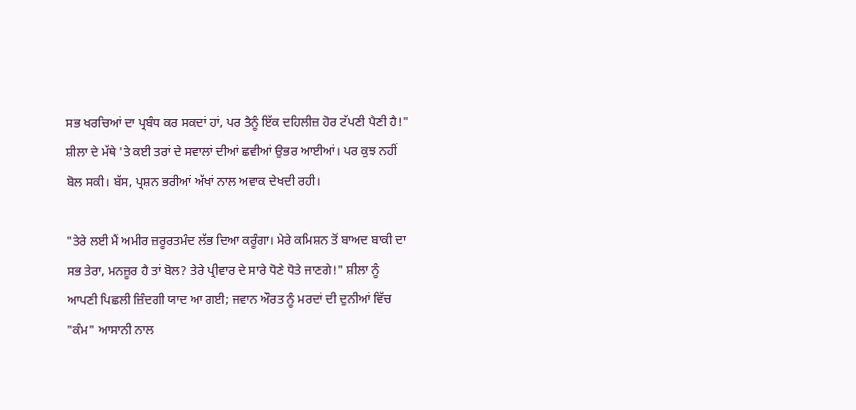ਸਭ ਖਰਚਿਆਂ ਦਾ ਪ੍ਰਬੰਧ ਕਰ ਸਕਦਾਂ ਹਾਂ, ਪਰ ਤੈਨੂੰ ਇੱਕ ਦਹਿਲੀਜ਼ ਹੋਰ ਟੱਪਣੀ ਪੈਣੀ ਹੈ!" ਸ਼ੀਲਾ ਦੇ ਮੱਥੇ 'ਤੇ ਕਈ ਤਰਾਂ ਦੇ ਸਵਾਲਾਂ ਦੀਆਂ ਛਵੀਆਂ ਉਭਰ ਆਈਆਂ। ਪਰ ਕੁਝ ਨਹੀਂ ਬੋਲ ਸਕੀ। ਬੱਸ, ਪ੍ਰਸ਼ਨ ਭਰੀਆਂ ਅੱਖਾਂ ਨਾਲ ਅਵਾਕ ਦੇਖਦੀ ਰਹੀ।

"ਤੇਰੇ ਲਈ ਮੈਂ ਅਮੀਰ ਜ਼ਰੂਰਤਮੰਦ ਲੱਭ ਦਿਆ ਕਰੂੰਗਾ। ਮੇਰੇ ਕਮਿਸ਼ਨ ਤੋਂ ਬਾਅਦ ਬਾਕੀ ਦਾ ਸਭ ਤੇਰਾ, ਮਨਜ਼ੂਰ ਹੈ ਤਾਂ ਬੋਲ? ਤੇਰੇ ਪ੍ਰੀਵਾਰ ਦੇ ਸਾਰੇ ਧੋਣੇ ਧੋਤੇ ਜਾਣਗੇ!" ਸ਼ੀਲਾ ਨੂੰ ਆਪਣੀ ਪਿਛਲੀ ਜ਼ਿੰਦਗੀ ਯਾਦ ਆ ਗਈ; ਜਵਾਨ ਔਰਤ ਨੂੰ ਮਰਦਾਂ ਦੀ ਦੁਨੀਆਂ ਵਿੱਚ "ਕੰਮ" ਆਸਾਨੀ ਨਾਲ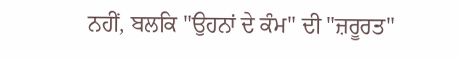ਨਹੀਂ, ਬਲਕਿ "ਉਹਨਾਂ ਦੇ ਕੰਮ" ਦੀ "ਜ਼ਰੂਰਤ"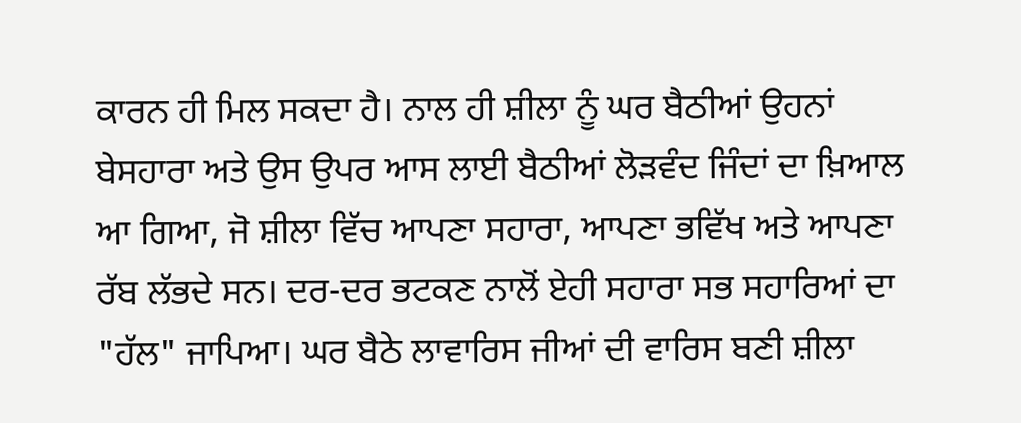ਕਾਰਨ ਹੀ ਮਿਲ ਸਕਦਾ ਹੈ। ਨਾਲ ਹੀ ਸ਼ੀਲਾ ਨੂੰ ਘਰ ਬੈਠੀਆਂ ਉਹਨਾਂ ਬੇਸਹਾਰਾ ਅਤੇ ਉਸ ਉਪਰ ਆਸ ਲਾਈ ਬੈਠੀਆਂ ਲੋੜਵੰਦ ਜਿੰਦਾਂ ਦਾ ਖ਼ਿਆਲ ਆ ਗਿਆ, ਜੋ ਸ਼ੀਲਾ ਵਿੱਚ ਆਪਣਾ ਸਹਾਰਾ, ਆਪਣਾ ਭਵਿੱਖ ਅਤੇ ਆਪਣਾ ਰੱਬ ਲੱਭਦੇ ਸਨ। ਦਰ-ਦਰ ਭਟਕਣ ਨਾਲੋਂ ਏਹੀ ਸਹਾਰਾ ਸਭ ਸਹਾਰਿਆਂ ਦਾ "ਹੱਲ" ਜਾਪਿਆ। ਘਰ ਬੈਠੇ ਲਾਵਾਰਿਸ ਜੀਆਂ ਦੀ ਵਾਰਿਸ ਬਣੀ ਸ਼ੀਲਾ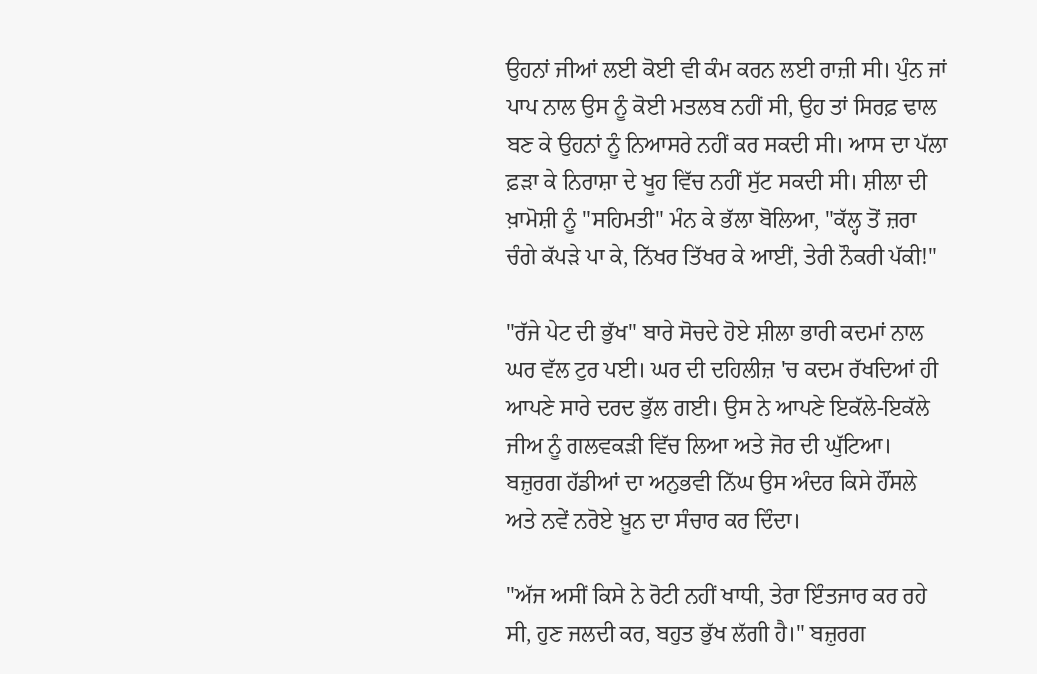ਉਹਨਾਂ ਜੀਆਂ ਲਈ ਕੋਈ ਵੀ ਕੰਮ ਕਰਨ ਲਈ ਰਾਜ਼ੀ ਸੀ। ਪੁੰਨ ਜਾਂ ਪਾਪ ਨਾਲ ਉਸ ਨੂੰ ਕੋਈ ਮਤਲਬ ਨਹੀਂ ਸੀ, ਉਹ ਤਾਂ ਸਿਰਫ਼ ਢਾਲ ਬਣ ਕੇ ਉਹਨਾਂ ਨੂੰ ਨਿਆਸਰੇ ਨਹੀਂ ਕਰ ਸਕਦੀ ਸੀ। ਆਸ ਦਾ ਪੱਲਾ ਫ਼ੜਾ ਕੇ ਨਿਰਾਸ਼ਾ ਦੇ ਖੂਹ ਵਿੱਚ ਨਹੀਂ ਸੁੱਟ ਸਕਦੀ ਸੀ। ਸ਼ੀਲਾ ਦੀ ਖ਼ਾਮੋਸ਼ੀ ਨੂੰ "ਸਹਿਮਤੀ" ਮੰਨ ਕੇ ਭੱਲਾ ਬੋਲਿਆ, "ਕੱਲ੍ਹ ਤੋਂ ਜ਼ਰਾ ਚੰਗੇ ਕੱਪੜੇ ਪਾ ਕੇ, ਨਿੱਖਰ ਤਿੱਖਰ ਕੇ ਆਈਂ, ਤੇਰੀ ਨੌਕਰੀ ਪੱਕੀ!"

"ਰੱਜੇ ਪੇਟ ਦੀ ਭੁੱਖ" ਬਾਰੇ ਸੋਚਦੇ ਹੋਏ ਸ਼ੀਲਾ ਭਾਰੀ ਕਦਮਾਂ ਨਾਲ ਘਰ ਵੱਲ ਟੁਰ ਪਈ। ਘਰ ਦੀ ਦਹਿਲੀਜ਼ 'ਚ ਕਦਮ ਰੱਖਦਿਆਂ ਹੀ ਆਪਣੇ ਸਾਰੇ ਦਰਦ ਭੁੱਲ ਗਈ। ਉਸ ਨੇ ਆਪਣੇ ਇਕੱਲੇ-ਇਕੱਲੇ ਜੀਅ ਨੂੰ ਗਲਵਕੜੀ ਵਿੱਚ ਲਿਆ ਅਤੇ ਜੋਰ ਦੀ ਘੁੱਟਿਆ। ਬਜ਼ੁਰਗ ਹੱਡੀਆਂ ਦਾ ਅਨੁਭਵੀ ਨਿੱਘ ਉਸ ਅੰਦਰ ਕਿਸੇ ਹੌਂਸਲੇ ਅਤੇ ਨਵੇਂ ਨਰੋਏ ਖ਼ੂਨ ਦਾ ਸੰਚਾਰ ਕਰ ਦਿੰਦਾ।

"ਅੱਜ ਅਸੀਂ ਕਿਸੇ ਨੇ ਰੋਟੀ ਨਹੀਂ ਖਾਧੀ, ਤੇਰਾ ਇੰਤਜਾਰ ਕਰ ਰਹੇ ਸੀ, ਹੁਣ ਜਲਦੀ ਕਰ, ਬਹੁਤ ਭੁੱਖ ਲੱਗੀ ਹੈ।" ਬਜ਼ੁਰਗ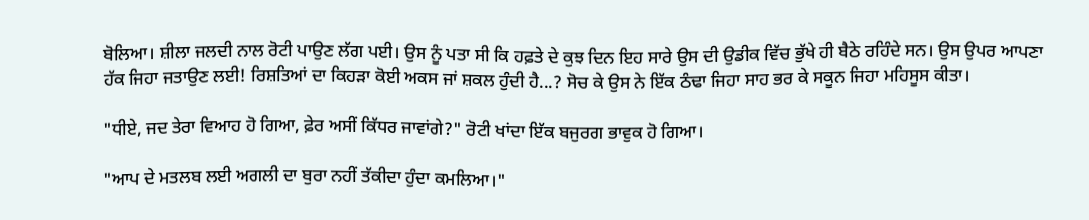ਬੋਲਿਆ। ਸ਼ੀਲਾ ਜਲਦੀ ਨਾਲ ਰੋਟੀ ਪਾਉਣ ਲੱਗ ਪਈ। ਉਸ ਨੂੰ ਪਤਾ ਸੀ ਕਿ ਹਫ਼ਤੇ ਦੇ ਕੁਝ ਦਿਨ ਇਹ ਸਾਰੇ ਉਸ ਦੀ ਉਡੀਕ ਵਿੱਚ ਭੁੱਖੇ ਹੀ ਬੈਠੇ ਰਹਿੰਦੇ ਸਨ। ਉਸ ਉਪਰ ਆਪਣਾ ਹੱਕ ਜਿਹਾ ਜਤਾਉਣ ਲਈ! ਰਿਸ਼ਤਿਆਂ ਦਾ ਕਿਹੜਾ ਕੋਈ ਅਕਸ ਜਾਂ ਸ਼ਕਲ ਹੁੰਦੀ ਹੈ...? ਸੋਚ ਕੇ ਉਸ ਨੇ ਇੱਕ ਠੰਢਾ ਜਿਹਾ ਸਾਹ ਭਰ ਕੇ ਸਕੂਨ ਜਿਹਾ ਮਹਿਸੂਸ ਕੀਤਾ।

"ਧੀਏ, ਜਦ ਤੇਰਾ ਵਿਆਹ ਹੋ ਗਿਆ, ਫ਼ੇਰ ਅਸੀਂ ਕਿੱਧਰ ਜਾਵਾਂਗੇ?" ਰੋਟੀ ਖਾਂਦਾ ਇੱਕ ਬਜੁਰਗ ਭਾਵੁਕ ਹੋ ਗਿਆ।

"ਆਪ ਦੇ ਮਤਲਬ ਲਈ ਅਗਲੀ ਦਾ ਬੁਰਾ ਨਹੀਂ ਤੱਕੀਦਾ ਹੁੰਦਾ ਕਮਲਿਆ।"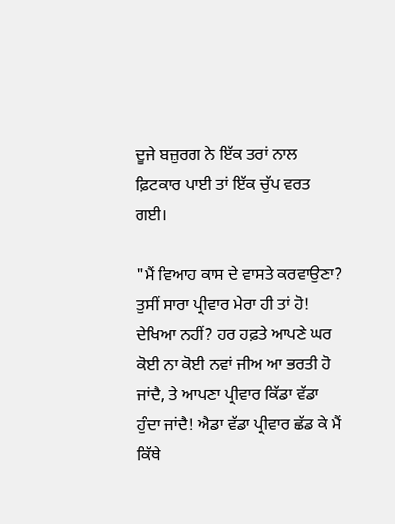ਦੂਜੇ ਬਜ਼ੁਰਗ ਨੇ ਇੱਕ ਤਰਾਂ ਨਾਲ ਫ਼ਿਟਕਾਰ ਪਾਈ ਤਾਂ ਇੱਕ ਚੁੱਪ ਵਰਤ ਗਈ।

"ਮੈਂ ਵਿਆਹ ਕਾਸ ਦੇ ਵਾਸਤੇ ਕਰਵਾਉਣਾ? ਤੁਸੀਂ ਸਾਰਾ ਪ੍ਰੀਵਾਰ ਮੇਰਾ ਹੀ ਤਾਂ ਹੋ! ਦੇਖਿਆ ਨਹੀਂ? ਹਰ ਹਫ਼ਤੇ ਆਪਣੇ ਘਰ ਕੋਈ ਨਾ ਕੋਈ ਨਵਾਂ ਜੀਅ ਆ ਭਰਤੀ ਹੋ ਜਾਂਦੈ, ਤੇ ਆਪਣਾ ਪ੍ਰੀਵਾਰ ਕਿੱਡਾ ਵੱਡਾ ਹੁੰਦਾ ਜਾਂਦੈ! ਐਡਾ ਵੱਡਾ ਪ੍ਰੀਵਾਰ ਛੱਡ ਕੇ ਮੈਂ ਕਿੱਥੇ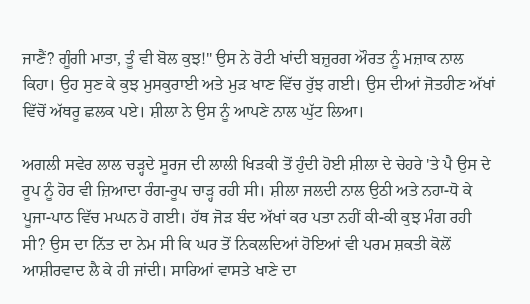ਜਾਣੈਂ? ਗੂੰਗੀ ਮਾਤਾ, ਤੂੰ ਵੀ ਬੋਲ ਕੁਝ!" ਉਸ ਨੇ ਰੋਟੀ ਖਾਂਦੀ ਬਜ਼ੁਰਗ ਔਰਤ ਨੂੰ ਮਜ਼ਾਕ ਨਾਲ ਕਿਹਾ। ਉਹ ਸੁਣ ਕੇ ਕੁਝ ਮੁਸਕੁਰਾਈ ਅਤੇ ਮੁੜ ਖਾਣ ਵਿੱਚ ਰੁੱਝ ਗਈ। ਉਸ ਦੀਆਂ ਜੋਤਹੀਣ ਅੱਖਾਂ ਵਿੱਚੋਂ ਅੱਥਰੂ ਛਲਕ ਪਏ। ਸ਼ੀਲਾ ਨੇ ਉਸ ਨੂੰ ਆਪਣੇ ਨਾਲ ਘੁੱਟ ਲਿਆ।

ਅਗਲੀ ਸਵੇਰ ਲਾਲ ਚੜ੍ਹਦੇ ਸੂਰਜ ਦੀ ਲਾਲੀ ਖਿੜਕੀ ਤੋਂ ਹੁੰਦੀ ਹੋਈ ਸ਼ੀਲਾ ਦੇ ਚੇਹਰੇ 'ਤੇ ਪੈ ਉਸ ਦੇ ਰੂਪ ਨੂੰ ਹੋਰ ਵੀ ਜ਼ਿਆਦਾ ਰੰਗ-ਰੂਪ ਚਾੜ੍ਹ ਰਹੀ ਸੀ। ਸ਼ੀਲਾ ਜਲਦੀ ਨਾਲ ਉਠੀ ਅਤੇ ਨਹਾ-ਧੋ ਕੇ ਪੂਜਾ-ਪਾਠ ਵਿੱਚ ਮਘਨ ਹੋ ਗਈ। ਹੱਥ ਜੋੜ ਬੰਦ ਅੱਖਾਂ ਕਰ ਪਤਾ ਨਹੀਂ ਕੀ-ਕੀ ਕੁਝ ਮੰਗ ਰਹੀ ਸੀ? ਉਸ ਦਾ ਨਿੱਤ ਦਾ ਨੇਮ ਸੀ ਕਿ ਘਰ ਤੋਂ ਨਿਕਲਦਿਆਂ ਹੋਇਆਂ ਵੀ ਪਰਮ ਸ਼ਕਤੀ ਕੋਲੋਂ ਆਸ਼ੀਰਵਾਦ ਲੈ ਕੇ ਹੀ ਜਾਂਦੀ। ਸਾਰਿਆਂ ਵਾਸਤੇ ਖਾਣੇ ਦਾ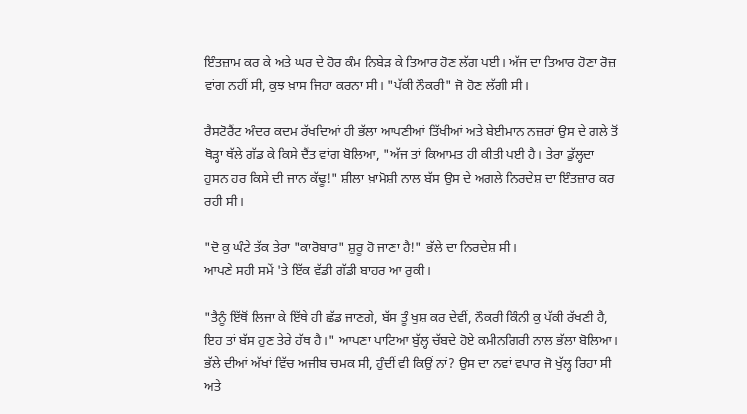ਇੰਤਜ਼ਾਮ ਕਰ ਕੇ ਅਤੇ ਘਰ ਦੇ ਹੋਰ ਕੰਮ ਨਿਬੇੜ ਕੇ ਤਿਆਰ ਹੋਣ ਲੱਗ ਪਈ। ਅੱਜ ਦਾ ਤਿਆਰ ਹੋਣਾ ਰੋਜ਼ ਵਾਂਗ ਨਹੀਂ ਸੀ, ਕੁਝ ਖ਼ਾਸ ਜਿਹਾ ਕਰਨਾ ਸੀ। "ਪੱਕੀ ਨੌਕਰੀ" ਜੋ ਹੋਣ ਲੱਗੀ ਸੀ।

ਰੈਸਟੋਰੈਂਟ ਅੰਦਰ ਕਦਮ ਰੱਖਦਿਆਂ ਹੀ ਭੱਲਾ ਆਪਣੀਆਂ ਤਿੱਖੀਆਂ ਅਤੇ ਬੇਈਮਾਨ ਨਜ਼ਰਾਂ ਉਸ ਦੇ ਗਲੇ ਤੋਂ ਥੋੜ੍ਹਾ ਥੱਲੇ ਗੱਡ ਕੇ ਕਿਸੇ ਦੈਂਤ ਵਾਂਗ ਬੋਲਿਆ, "ਅੱਜ ਤਾਂ ਕਿਆਮਤ ਹੀ ਕੀਤੀ ਪਈ ਹੈ। ਤੇਰਾ ਡੁੱਲ੍ਹਦਾ ਹੁਸਨ ਹਰ ਕਿਸੇ ਦੀ ਜਾਨ ਕੱਢੂ!" ਸ਼ੀਲਾ ਖ਼ਾਮੋਸ਼ੀ ਨਾਲ ਬੱਸ ਉਸ ਦੇ ਅਗਲੇ ਨਿਰਦੇਸ਼ ਦਾ ਇੰਤਜ਼ਾਰ ਕਰ ਰਹੀ ਸੀ।

"ਦੋ ਕੁ ਘੰਟੇ ਤੱਕ ਤੇਰਾ "ਕਾਰੋਬਾਰ" ਸ਼ੁਰੂ ਹੋ ਜਾਣਾ ਹੈ!" ਭੱਲੇ ਦਾ ਨਿਰਦੇਸ਼ ਸੀ।
ਆਪਣੇ ਸਹੀ ਸਮੇਂ 'ਤੇ ਇੱਕ ਵੱਡੀ ਗੱਡੀ ਬਾਹਰ ਆ ਰੁਕੀ।

"ਤੈਨੂੰ ਇੱਥੋਂ ਲਿਜਾ ਕੇ ਇੱਥੇ ਹੀ ਛੱਡ ਜਾਣਗੇ, ਬੱਸ ਤੂੰ ਖੁਸ਼ ਕਰ ਦੇਵੀਂ, ਨੌਕਰੀ ਕਿੰਨੀ ਕੁ ਪੱਕੀ ਰੱਖਣੀ ਹੈ, ਇਹ ਤਾਂ ਬੱਸ ਹੁਣ ਤੇਰੇ ਹੱਥ ਹੈ।" ਆਪਣਾ ਪਾਟਿਆ ਬੁੱਲ੍ਹ ਚੱਬਦੇ ਹੋਏ ਕਮੀਨਗਿਰੀ ਨਾਲ ਭੱਲਾ ਬੋਲਿਆ। ਭੱਲੇ ਦੀਆਂ ਅੱਖਾਂ ਵਿੱਚ ਅਜੀਬ ਚਮਕ ਸੀ, ਹੁੰਦੀਂ ਵੀ ਕਿਉਂ ਨਾਂ? ਉਸ ਦਾ ਨਵਾਂ ਵਪਾਰ ਜੋ ਖੁੱਲ੍ਹ ਰਿਹਾ ਸੀ ਅਤੇ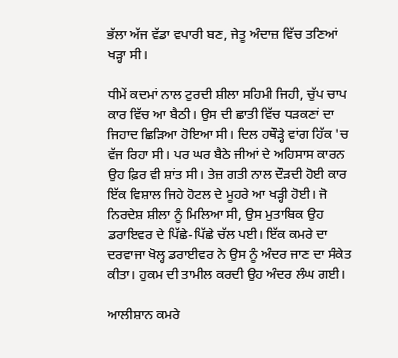ਭੱਲਾ ਅੱਜ ਵੱਡਾ ਵਪਾਰੀ ਬਣ, ਜੇਤੂ ਅੰਦਾਜ਼ ਵਿੱਚ ਤਣਿਆਂ ਖੜ੍ਹਾ ਸੀ।

ਧੀਮੇਂ ਕਦਮਾਂ ਨਾਲ ਟੁਰਦੀ ਸ਼ੀਲਾ ਸਹਿਮੀ ਜਿਹੀ, ਚੁੱਪ ਚਾਪ ਕਾਰ ਵਿੱਚ ਆ ਬੈਠੀ। ਉਸ ਦੀ ਛਾਤੀ ਵਿੱਚ ਧੜਕਣਾਂ ਦਾ ਜਿਹਾਦ ਛਿੜਿਆ ਹੋਇਆ ਸੀ। ਦਿਲ ਹਥੌੜ੍ਹੇ ਵਾਂਗ ਹਿੱਕ 'ਚ ਵੱਜ ਰਿਹਾ ਸੀ। ਪਰ ਘਰ ਬੈਠੇ ਜੀਆਂ ਦੇ ਅਹਿਸਾਸ ਕਾਰਨ ਉਹ ਫ਼ਿਰ ਵੀ ਸ਼ਾਂਤ ਸੀ। ਤੇਜ਼ ਗਤੀ ਨਾਲ ਦੌੜਦੀ ਹੋਈ ਕਾਰ ਇੱਕ ਵਿਸ਼ਾਲ ਜਿਹੇ ਹੋਟਲ ਦੇ ਮੂਹਰੇ ਆ ਖੜ੍ਹੀ ਹੋਈ। ਜੋ ਨਿਰਦੇਸ਼ ਸ਼ੀਲਾ ਨੂੰ ਮਿਲਿਆ ਸੀ, ਉਸ ਮੁਤਾਬਿਕ ਉਹ ਡਰਾਇਵਰ ਦੇ ਪਿੱਛੇ-ਪਿੱਛੇ ਚੱਲ ਪਈ। ਇੱਕ ਕਮਰੇ ਦਾ ਦਰਵਾਜਾ ਖੋਲ੍ਹ ਡਰਾਈਵਰ ਨੇ ਉਸ ਨੂੰ ਅੰਦਰ ਜਾਣ ਦਾ ਸੰਕੇਤ ਕੀਤਾ। ਹੁਕਮ ਦੀ ਤਾਮੀਲ ਕਰਦੀ ਉਹ ਅੰਦਰ ਲੰਘ ਗਈ।

ਆਲੀਸ਼ਾਨ ਕਮਰੇ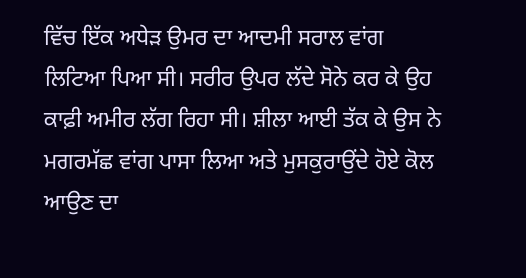ਵਿੱਚ ਇੱਕ ਅਧੇੜ ਉਮਰ ਦਾ ਆਦਮੀ ਸਰਾਲ ਵਾਂਗ ਲਿਟਿਆ ਪਿਆ ਸੀ। ਸਰੀਰ ਉਪਰ ਲੱਦੇ ਸੋਨੇ ਕਰ ਕੇ ਉਹ ਕਾਫ਼ੀ ਅਮੀਰ ਲੱਗ ਰਿਹਾ ਸੀ। ਸ਼ੀਲਾ ਆਈ ਤੱਕ ਕੇ ਉਸ ਨੇ ਮਗਰਮੱਛ ਵਾਂਗ ਪਾਸਾ ਲਿਆ ਅਤੇ ਮੁਸਕੁਰਾਉਂਦੇ ਹੋਏ ਕੋਲ ਆਉਣ ਦਾ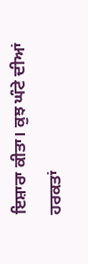ਇਸ਼ਾਰਾ ਕੀਤਾ। ਕੁਝ ਘੰਟੇ ਦੀਆਂ ਹਰਕਤਾਂ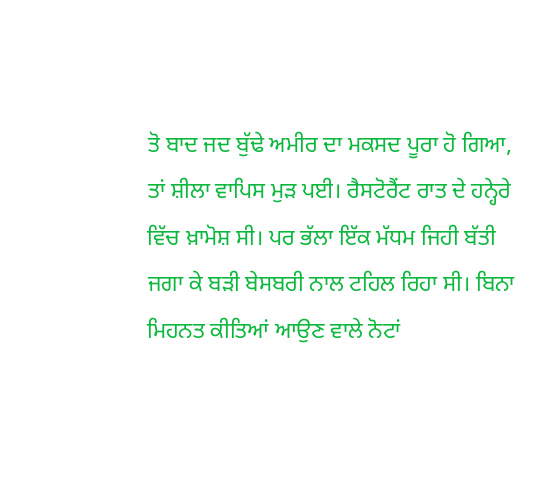ਤੋ ਬਾਦ ਜਦ ਬੁੱਢੇ ਅਮੀਰ ਦਾ ਮਕਸਦ ਪੂਰਾ ਹੋ ਗਿਆ, ਤਾਂ ਸ਼ੀਲਾ ਵਾਪਿਸ ਮੁੜ ਪਈ। ਰੈਸਟੋਰੈਂਟ ਰਾਤ ਦੇ ਹਨ੍ਹੇਰੇ ਵਿੱਚ ਖ਼ਾਮੋਸ਼ ਸੀ। ਪਰ ਭੱਲਾ ਇੱਕ ਮੱਧਮ ਜਿਹੀ ਬੱਤੀ ਜਗਾ ਕੇ ਬੜੀ ਬੇਸਬਰੀ ਨਾਲ ਟਹਿਲ ਰਿਹਾ ਸੀ। ਬਿਨਾ ਮਿਹਨਤ ਕੀਤਿਆਂ ਆਉਣ ਵਾਲੇ ਨੋਟਾਂ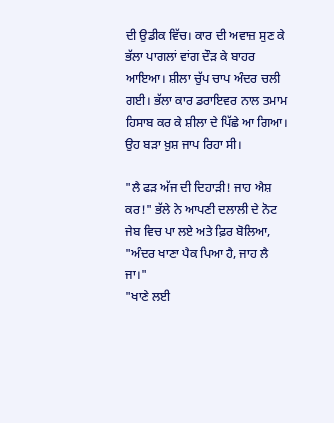ਦੀ ਉਡੀਕ ਵਿੱਚ। ਕਾਰ ਦੀ ਅਵਾਜ਼ ਸੁਣ ਕੇ ਭੱਲਾ ਪਾਗਲਾਂ ਵਾਂਗ ਦੌੜ ਕੇ ਬਾਹਰ ਆਇਆ। ਸ਼ੀਲਾ ਚੁੱਪ ਚਾਪ ਅੰਦਰ ਚਲੀ ਗਈ। ਭੱਲਾ ਕਾਰ ਡਰਾਇਵਰ ਨਾਲ ਤਮਾਮ ਹਿਸਾਬ ਕਰ ਕੇ ਸ਼ੀਲਾ ਦੇ ਪਿੱਛੇ ਆ ਗਿਆ। ਉਹ ਬੜਾ ਖ਼ੁਸ਼ ਜਾਪ ਰਿਹਾ ਸੀ।

"ਲੈ ਫੜ ਅੱਜ ਦੀ ਦਿਹਾੜੀ! ਜਾਹ ਐਸ਼ ਕਰ!" ਭੱਲੇ ਨੇ ਆਪਣੀ ਦਲਾਲੀ ਦੇ ਨੋਟ ਜੇਬ ਵਿਚ ਪਾ ਲਏ ਅਤੇ ਫ਼ਿਰ ਬੋਲਿਆ, "ਅੰਦਰ ਖਾਣਾ ਪੈਕ ਪਿਆ ਹੈ, ਜਾਹ ਲੈ ਜਾ।"
"ਖਾਣੇ ਲਈ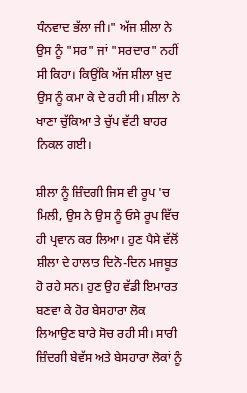ਧੰਨਵਾਦ ਭੱਲਾ ਜੀ।" ਅੱਜ ਸ਼ੀਲਾ ਨੇ ਉਸ ਨੂੰ "ਸਰ" ਜਾਂ "ਸਰਦਾਰ" ਨਹੀਂ ਸੀ ਕਿਹਾ। ਕਿਉਂਕਿ ਅੱਜ ਸ਼ੀਲਾ ਖ਼ੁਦ ਉਸ ਨੂੰ ਕਮਾ ਕੇ ਦੇ ਰਹੀ ਸੀ। ਸ਼ੀਲਾ ਨੇ ਖਾਣਾ ਚੁੱਕਿਆ ਤੇ ਚੁੱਪ ਵੱਟੀ ਬਾਹਰ ਨਿਕਲ ਗਈ।

ਸ਼ੀਲਾ ਨੂੰ ਜ਼ਿੰਦਗੀ ਜਿਸ ਵੀ ਰੂਪ 'ਚ ਮਿਲੀ, ਉਸ ਨੇ ਉਸ ਨੂੰ ਓਸੇ ਰੂਪ ਵਿੱਚ ਹੀ ਪ੍ਰਵਾਨ ਕਰ ਲਿਆ। ਹੁਣ ਪੈਸੇ ਵੱਲੋਂ ਸ਼ੀਲਾ ਦੇ ਹਾਲਾਤ ਦਿਨੋ-ਦਿਨ ਮਜਬੂਤ ਹੋ ਰਹੇ ਸਨ। ਹੁਣ ਉਹ ਵੱਡੀ ਇਮਾਰਤ ਬਣਵਾ ਕੇ ਹੋਰ ਬੇਸਹਾਰਾ ਲੋਕ ਲਿਆਉਣ ਬਾਰੇ ਸੋਚ ਰਹੀ ਸੀ। ਸਾਰੀ ਜ਼ਿੰਦਗੀ ਬੇਵੱਸ ਅਤੇ ਬੇਸਹਾਰਾ ਲੋਕਾਂ ਨੂੰ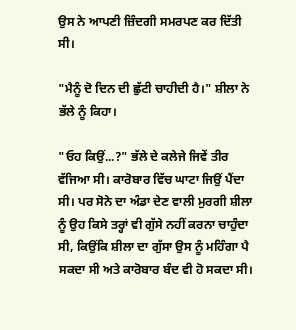ਉਸ ਨੇ ਆਪਣੀ ਜ਼ਿੰਦਗੀ ਸਮਰਪਣ ਕਰ ਦਿੱਤੀ ਸੀ।

"ਮੈਨੂੰ ਦੋ ਦਿਨ ਦੀ ਛੁੱਟੀ ਚਾਹੀਦੀ ਹੈ।" ਸ਼ੀਲਾ ਨੇ ਭੱਲੇ ਨੂੰ ਕਿਹਾ।

"ਓਹ ਕਿਉਂ...?" ਭੱਲੇ ਦੇ ਕਲੇਜੇ ਜਿਵੇਂ ਤੀਰ ਵੱਜਿਆ ਸੀ। ਕਾਰੋਬਾਰ ਵਿੱਚ ਘਾਟਾ ਜਿਉਂ ਪੈਂਦਾ ਸੀ। ਪਰ ਸੋਨੇ ਦਾ ਅੰਡਾ ਦੇਣ ਵਾਲੀ ਮੁਰਗੀ ਸ਼ੀਲਾ ਨੂੰ ਉਹ ਕਿਸੇ ਤਰ੍ਹਾਂ ਵੀ ਗੁੱਸੇ ਨਹੀਂ ਕਰਨਾ ਚਾਹੁੰਦਾ ਸੀ, ਕਿਉਂਕਿ ਸ਼ੀਲਾ ਦਾ ਗੁੱਸਾ ਉਸ ਨੂੰ ਮਹਿੰਗਾ ਪੈ ਸਕਦਾ ਸੀ ਅਤੇ ਕਾਰੋਬਾਰ ਬੰਦ ਵੀ ਹੋ ਸਕਦਾ ਸੀ।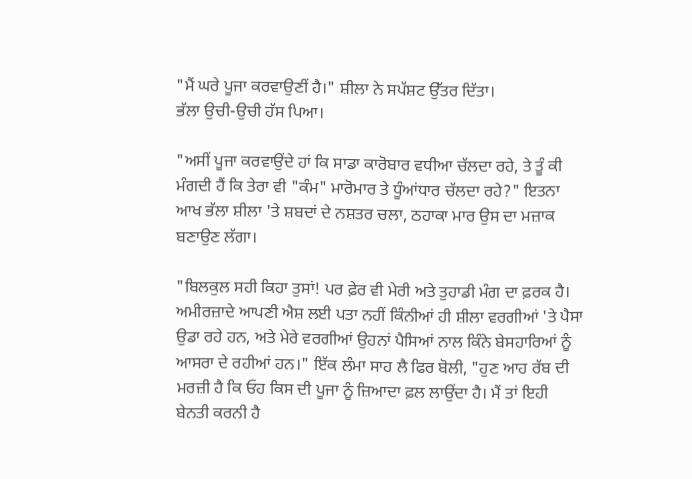"ਮੈਂ ਘਰੇ ਪੂਜਾ ਕਰਵਾਉਣੀਂ ਹੈ।" ਸ਼ੀਲਾ ਨੇ ਸਪੱਸ਼ਟ ਉੱਤਰ ਦਿੱਤਾ।
ਭੱਲਾ ਉਚੀ-ਉਚੀ ਹੱਸ ਪਿਆ।

"ਅਸੀਂ ਪੂਜਾ ਕਰਵਾਉਂਦੇ ਹਾਂ ਕਿ ਸਾਡਾ ਕਾਰੋਬਾਰ ਵਧੀਆ ਚੱਲਦਾ ਰਹੇ, ਤੇ ਤੂੰ ਕੀ ਮੰਗਦੀ ਹੈਂ ਕਿ ਤੇਰਾ ਵੀ "ਕੰਮ" ਮਾਰੋਮਾਰ ਤੇ ਧੂੰਆਂਧਾਰ ਚੱਲਦਾ ਰਹੇ?" ਇਤਨਾ ਆਖ ਭੱਲਾ ਸ਼ੀਲਾ 'ਤੇ ਸ਼ਬਦਾਂ ਦੇ ਨਸ਼ਤਰ ਚਲਾ, ਠਹਾਕਾ ਮਾਰ ਉਸ ਦਾ ਮਜ਼ਾਕ ਬਣਾਉਣ ਲੱਗਾ।

"ਬਿਲਕੁਲ ਸਹੀ ਕਿਹਾ ਤੁਸਾਂ! ਪਰ ਫ਼ੇਰ ਵੀ ਮੇਰੀ ਅਤੇ ਤੁਹਾਡੀ ਮੰਗ ਦਾ ਫ਼ਰਕ ਹੈ। ਅਮੀਰਜ਼ਾਦੇ ਆਪਣੀ ਐਸ਼ ਲਈ ਪਤਾ ਨਹੀਂ ਕਿੰਨੀਆਂ ਹੀ ਸ਼ੀਲਾ ਵਰਗੀਆਂ 'ਤੇ ਪੈਸਾ ਉਡਾ ਰਹੇ ਹਨ, ਅਤੇ ਮੇਰੇ ਵਰਗੀਆਂ ਉਹਨਾਂ ਪੈਸਿਆਂ ਨਾਲ ਕਿੰਨੇ ਬੇਸਹਾਰਿਆਂ ਨੂੰ ਆਸਰਾ ਦੇ ਰਹੀਆਂ ਹਨ।" ਇੱਕ ਲੰਮਾ ਸਾਹ ਲੈ ਫਿਰ ਬੋਲੀ, "ਹੁਣ ਆਹ ਰੱਬ ਦੀ ਮਰਜ਼ੀ ਹੈ ਕਿ ਓਹ ਕਿਸ ਦੀ ਪੂਜਾ ਨੂੰ ਜ਼ਿਆਦਾ ਫ਼ਲ ਲਾਉਂਦਾ ਹੈ। ਮੈਂ ਤਾਂ ਇਹੀ ਬੇਨਤੀ ਕਰਨੀ ਹੈ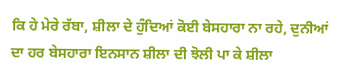ਕਿ ਹੇ ਮੇਰੇ ਰੱਬਾ, ਸ਼ੀਲਾ ਦੇ ਹੁੰਦਿਆਂ ਕੋਈ ਬੇਸਹਾਰਾ ਨਾ ਰਹੇ, ਦੁਨੀਆਂ ਦਾ ਹਰ ਬੇਸਹਾਰਾ ਇਨਸਾਨ ਸ਼ੀਲਾ ਦੀ ਝੋਲੀ ਪਾ ਕੇ ਸ਼ੀਲਾ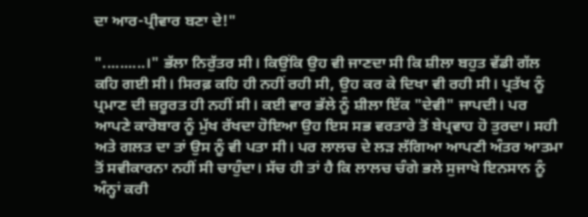ਦਾ ਆਰ-ਪ੍ਰੀਵਾਰ ਬਣਾ ਦੇ!"

"..........।" ਭੱਲਾ ਨਿਰੁੱਤਰ ਸੀ। ਕਿਉਂਕਿ ਉਹ ਵੀ ਜਾਣਦਾ ਸੀ ਕਿ ਸ਼ੀਲਾ ਬਹੁਤ ਵੱਡੀ ਗੱਲ ਕਹਿ ਗਈ ਸੀ। ਸਿਰਫ਼ ਕਹਿ ਹੀ ਨਹੀਂ ਰਹੀ ਸੀ, ਉਹ ਕਰ ਕੇ ਦਿਖਾ ਵੀ ਰਹੀ ਸੀ। ਪ੍ਰਤੱਖ ਨੂੰ ਪ੍ਰਮਾਣ ਦੀ ਜ਼ਰੂਰਤ ਹੀ ਨਹੀਂ ਸੀ। ਕਈ ਵਾਰ ਭੱਲੇ ਨੂੰ ਸ਼ੀਲਾ ਇੱਕ "ਦੇਵੀ" ਜਾਪਦੀ। ਪਰ ਆਪਣੇ ਕਾਰੋਬਾਰ ਨੂੰ ਮੁੱਖ ਰੱਖਦਾ ਹੋਇਆ ਉਹ ਇਸ ਸਭ ਵਰਤਾਰੇ ਤੋਂ ਬੇਪ੍ਰਵਾਹ ਹੋ ਤੁਰਦਾ। ਸਹੀ ਅਤੇ ਗਲਤ ਦਾ ਤਾਂ ਉਸ ਨੂੰ ਵੀ ਪਤਾ ਸੀ। ਪਰ ਲਾਲਚ ਦੇ ਲੜ ਲੱਗਿਆ ਆਪਣੀ ਅੰਤਰ ਆਤਮਾ ਤੋਂ ਸਵੀਕਾਰਨਾ ਨਹੀਂ ਸੀ ਚਾਹੁੰਦਾ। ਸੱਚ ਹੀ ਤਾਂ ਹੈ ਕਿ ਲਾਲਚ ਚੰਗੇ ਭਲੇ ਸੁਜਾਖੇ ਇਨਸਾਨ ਨੂੰ ਅੰਨ੍ਹਾਂ ਕਰੀ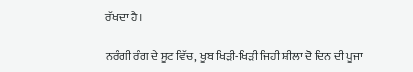ਰੱਖਦਾ ਹੈ।

ਨਰੰਗੀ ਰੰਗ ਦੇ ਸੂਟ ਵਿੱਚ, ਖੂਬ ਖਿੜੀ-ਖਿੜੀ ਜਿਹੀ ਸ਼ੀਲਾ ਦੋ ਦਿਨ ਦੀ ਪੂਜਾ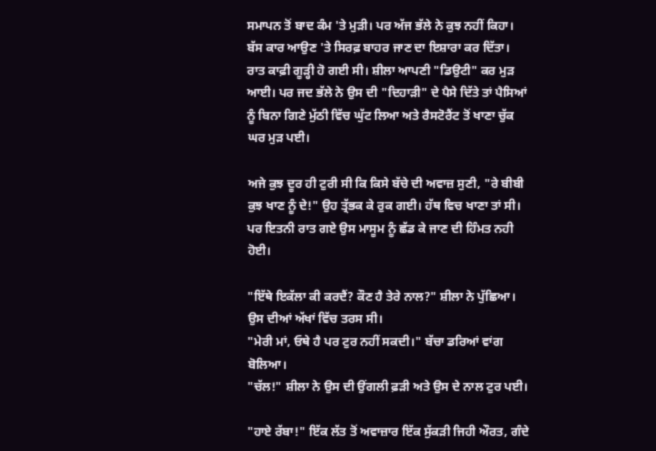ਸਮਾਪਨ ਤੋਂ ਬਾਦ ਕੰਮ 'ਤੇ ਮੁੜੀ। ਪਰ ਅੱਜ ਭੱਲੇ ਨੇ ਕੁਝ ਨਹੀਂ ਕਿਹਾ। ਬੱਸ ਕਾਰ ਆਉਣ 'ਤੇ ਸਿਰਫ਼ ਬਾਹਰ ਜਾਣ ਦਾ ਇਸ਼ਾਰਾ ਕਰ ਦਿੱਤਾ। ਰਾਤ ਕਾਫ਼ੀ ਗੂੜ੍ਹੀ ਹੋ ਗਈ ਸੀ। ਸ਼ੀਲਾ ਆਪਣੀ "ਡਿਉਟੀ" ਕਰ ਮੁੜ ਆਈ। ਪਰ ਜਦ ਭੱਲੇ ਨੇ ਉਸ ਦੀ "ਦਿਹਾੜੀ" ਦੇ ਪੈਸੇ ਦਿੱਤੇ ਤਾਂ ਪੈਸਿਆਂ ਨੂੰ ਬਿਨਾ ਗਿਣੇ ਮੁੱਠੀ ਵਿੱਚ ਘੁੱਟ ਲਿਆ ਅਤੇ ਰੈਸਟੋਰੈਂਟ ਤੋਂ ਖਾਣਾ ਚੁੱਕ ਘਰ ਮੁੜ ਪਈ।

ਅਜੇ ਕੁਝ ਦੂਰ ਹੀ ਟੁਰੀ ਸੀ ਕਿ ਕਿਸੇ ਬੱਚੇ ਦੀ ਅਵਾਜ਼ ਸੁਣੀ, "ਰੇ ਬੀਬੀ ਕੁਝ ਖਾਣ ਨੂੰ ਦੇ!" ਉਹ ਤ੍ਰੱਭਕ ਕੇ ਰੁਕ ਗਈ। ਹੱਥ ਵਿਚ ਖਾਣਾ ਤਾਂ ਸੀ। ਪਰ ਇਤਨੀ ਰਾਤ ਗਏ ਉਸ ਮਾਸੂਮ ਨੂੰ ਛੱਡ ਕੇ ਜਾਣ ਦੀ ਹਿੰਮਤ ਨਹੀ ਹੋਈ।

"ਇੱਥੇ ਇਕੱਲਾ ਕੀ ਕਰਦੈਂ? ਕੌਣ ਹੈ ਤੇਰੇ ਨਾਲ?" ਸ਼ੀਲਾ ਨੇ ਪੁੱਛਿਆ। ਉਸ ਦੀਆਂ ਅੱਖਾਂ ਵਿੱਚ ਤਰਸ ਸੀ।
"ਮੇਰੀ ਮਾਂ, ਓਥੇ ਹੈ ਪਰ ਟੁਰ ਨਹੀਂ ਸਕਦੀ।" ਬੱਚਾ ਡਰਿਆਂ ਵਾਂਗ ਬੋਲਿਆ।
"ਚੱਲ!" ਸ਼ੀਲਾ ਨੇ ਉਸ ਦੀ ਉਂਗਲੀ ਫ਼ੜੀ ਅਤੇ ਉਸ ਦੇ ਨਾਲ ਟੁਰ ਪਈ।

"ਹਾਏ ਰੱਬਾ!" ਇੱਕ ਲੱਤ ਤੋਂ ਅਵਾਜ਼ਾਰ ਇੱਕ ਸੁੱਕੜੀ ਜਿਹੀ ਔਰਤ, ਗੰਦੇ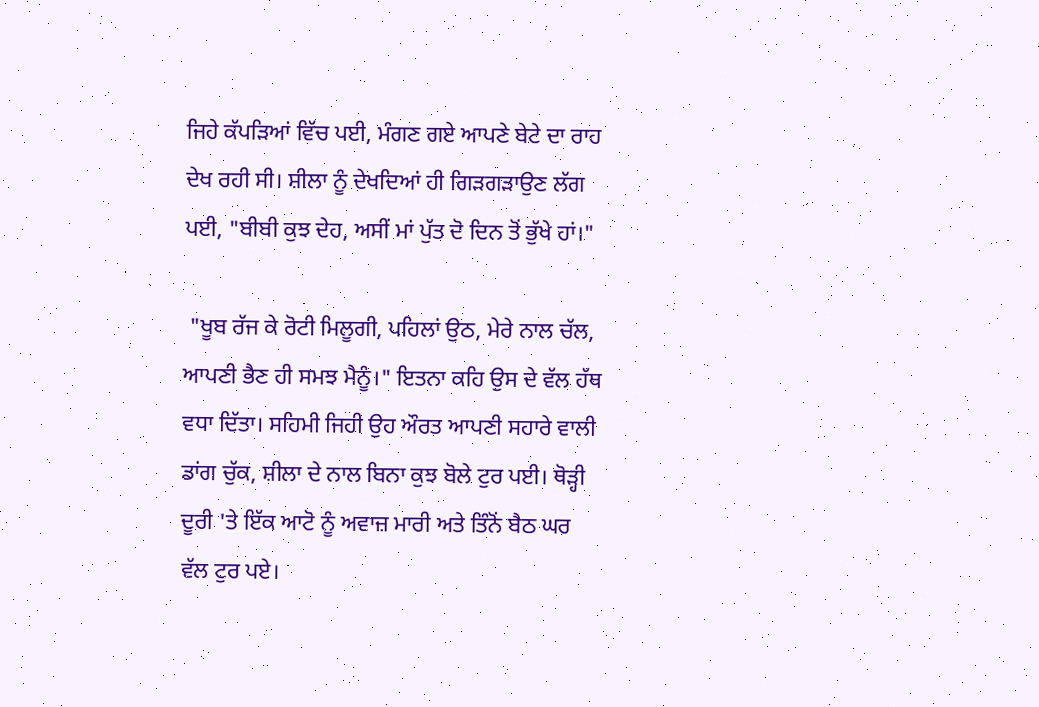ਜਿਹੇ ਕੱਪੜਿਆਂ ਵਿੱਚ ਪਈ, ਮੰਗਣ ਗਏ ਆਪਣੇ ਬੇਟੇ ਦਾ ਰਾਹ ਦੇਖ ਰਹੀ ਸੀ। ਸ਼ੀਲਾ ਨੂੰ ਦੇਖਦਿਆਂ ਹੀ ਗਿੜਗੜਾਉਣ ਲੱਗ ਪਈ, "ਬੀਬੀ ਕੁਝ ਦੇਹ, ਅਸੀਂ ਮਾਂ ਪੁੱਤ ਦੋ ਦਿਨ ਤੋਂ ਭੁੱਖੇ ਹਾਂ।"

 "ਖੂਬ ਰੱਜ ਕੇ ਰੋਟੀ ਮਿਲੂਗੀ, ਪਹਿਲਾਂ ਉਠ, ਮੇਰੇ ਨਾਲ ਚੱਲ, ਆਪਣੀ ਭੈਣ ਹੀ ਸਮਝ ਮੈਨੂੰ।" ਇਤਨਾ ਕਹਿ ਉਸ ਦੇ ਵੱਲ ਹੱਥ ਵਧਾ ਦਿੱਤਾ। ਸਹਿਮੀ ਜਿਹੀ ਉਹ ਔਰਤ ਆਪਣੀ ਸਹਾਰੇ ਵਾਲੀ ਡਾਂਗ ਚੁੱਕ, ਸ਼ੀਲਾ ਦੇ ਨਾਲ ਬਿਨਾ ਕੁਝ ਬੋਲੇ ਟੁਰ ਪਈ। ਥੋੜ੍ਹੀ ਦੂਰੀ 'ਤੇ ਇੱਕ ਆਟੋ ਨੂੰ ਅਵਾਜ਼ ਮਾਰੀ ਅਤੇ ਤਿੰਨੋਂ ਬੈਠ ਘਰ ਵੱਲ ਟੁਰ ਪਏ।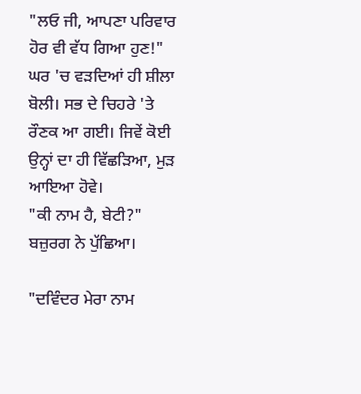"ਲਓ ਜੀ, ਆਪਣਾ ਪਰਿਵਾਰ ਹੋਰ ਵੀ ਵੱਧ ਗਿਆ ਹੁਣ!" ਘਰ 'ਚ ਵੜਦਿਆਂ ਹੀ ਸ਼ੀਲਾ ਬੋਲੀ। ਸਭ ਦੇ ਚਿਹਰੇ 'ਤੇ ਰੌਣਕ ਆ ਗਈ। ਜਿਵੇਂ ਕੋਈ ਉਨ੍ਹਾਂ ਦਾ ਹੀ ਵਿੱਛੜਿਆ, ਮੁੜ ਆਇਆ ਹੋਵੇ।
"ਕੀ ਨਾਮ ਹੈ, ਬੇਟੀ?" ਬਜ਼ੁਰਗ ਨੇ ਪੁੱਛਿਆ।

"ਦਵਿੰਦਰ ਮੇਰਾ ਨਾਮ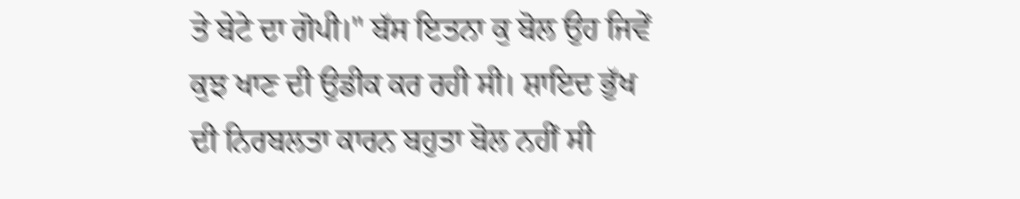ਤੇ ਬੇਟੇ ਦਾ ਗੋਪੀ।" ਬੱਸ ਇਤਨਾ ਕੁ ਬੋਲ ਉਹ ਜਿਵੇਂ ਕੁਝ ਖਾਣ ਦੀ ਉਡੀਕ ਕਰ ਰਹੀ ਸੀ। ਸ਼ਾਇਦ ਭੁੱਖ ਦੀ ਨਿਰਬਲਤਾ ਕਾਰਨ ਬਹੁਤਾ ਬੋਲ ਨਹੀਂ ਸੀ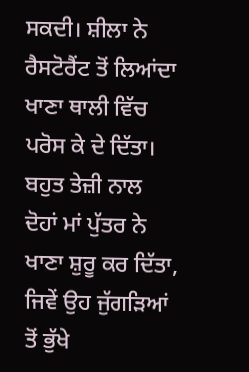ਸਕਦੀ। ਸ਼ੀਲਾ ਨੇ ਰੈਸਟੋਰੈਂਟ ਤੋਂ ਲਿਆਂਦਾ ਖਾਣਾ ਥਾਲੀ ਵਿੱਚ ਪਰੋਸ ਕੇ ਦੇ ਦਿੱਤਾ। ਬਹੁਤ ਤੇਜ਼ੀ ਨਾਲ ਦੋਹਾਂ ਮਾਂ ਪੁੱਤਰ ਨੇ ਖਾਣਾ ਸ਼ੁਰੂ ਕਰ ਦਿੱਤਾ, ਜਿਵੇਂ ਉਹ ਜੁੱਗੜਿਆਂ ਤੋਂ ਭੁੱਖੇ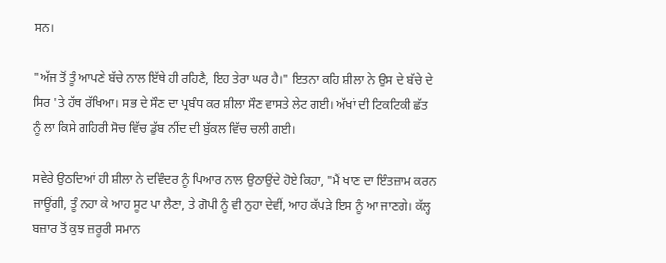ਸਨ।

"ਅੱਜ ਤੋਂ ਤੂੰ ਆਪਣੇ ਬੱਚੇ ਨਾਲ ਇੱਥੇ ਹੀ ਰਹਿਣੈ, ਇਹ ਤੇਰਾ ਘਰ ਹੈ।" ਇਤਨਾ ਕਹਿ ਸ਼ੀਲਾ ਨੇ ਉਸ ਦੇ ਬੱਚੇ ਦੇ ਸਿਰ 'ਤੇ ਹੱਥ ਰੱਖਿਆ। ਸਭ ਦੇ ਸੌਣ ਦਾ ਪ੍ਰਬੰਧ ਕਰ ਸ਼ੀਲਾ ਸੌਣ ਵਾਸਤੇ ਲੇਟ ਗਈ। ਅੱਖਾਂ ਦੀ ਟਿਕਟਿਕੀ ਛੱਤ ਨੂੰ ਲਾ ਕਿਸੇ ਗਹਿਰੀ ਸੋਚ ਵਿੱਚ ਡੁੱਬ ਨੀਂਦ ਦੀ ਬੁੱਕਲ ਵਿੱਚ ਚਲੀ ਗਈ।

ਸਵੇਰੇ ਉਠਦਿਆਂ ਹੀ ਸ਼ੀਲਾ ਨੇ ਦਵਿੰਦਰ ਨੂੰ ਪਿਆਰ ਨਾਲ ਉਠਾਉਂਦੇ ਹੋਏ ਕਿਹਾ, "ਮੈਂ ਖਾਣ ਦਾ ਇੰਤਜ਼ਾਮ ਕਰਨ ਜਾਊਂਗੀ, ਤੂੰ ਨਹਾ ਕੇ ਆਹ ਸੂਟ ਪਾ ਲੈਣਾ, ਤੇ ਗੋਪੀ ਨੂੰ ਵੀ ਨੁਹਾ ਦੇਵੀਂ, ਆਹ ਕੱਪੜੇ ਇਸ ਨੂੰ ਆ ਜਾਣਗੇ। ਕੱਲ੍ਹ ਬਜ਼ਾਰ ਤੋਂ ਕੁਝ ਜ਼ਰੂਰੀ ਸਮਾਨ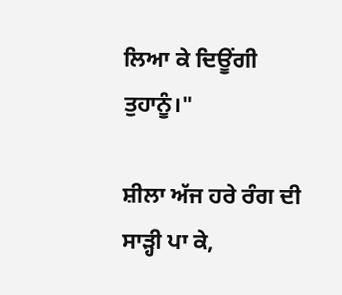ਲਿਆ ਕੇ ਦਿਊਂਗੀ ਤੁਹਾਨੂੰ।"

ਸ਼ੀਲਾ ਅੱਜ ਹਰੇ ਰੰਗ ਦੀ ਸਾੜ੍ਹੀ ਪਾ ਕੇ,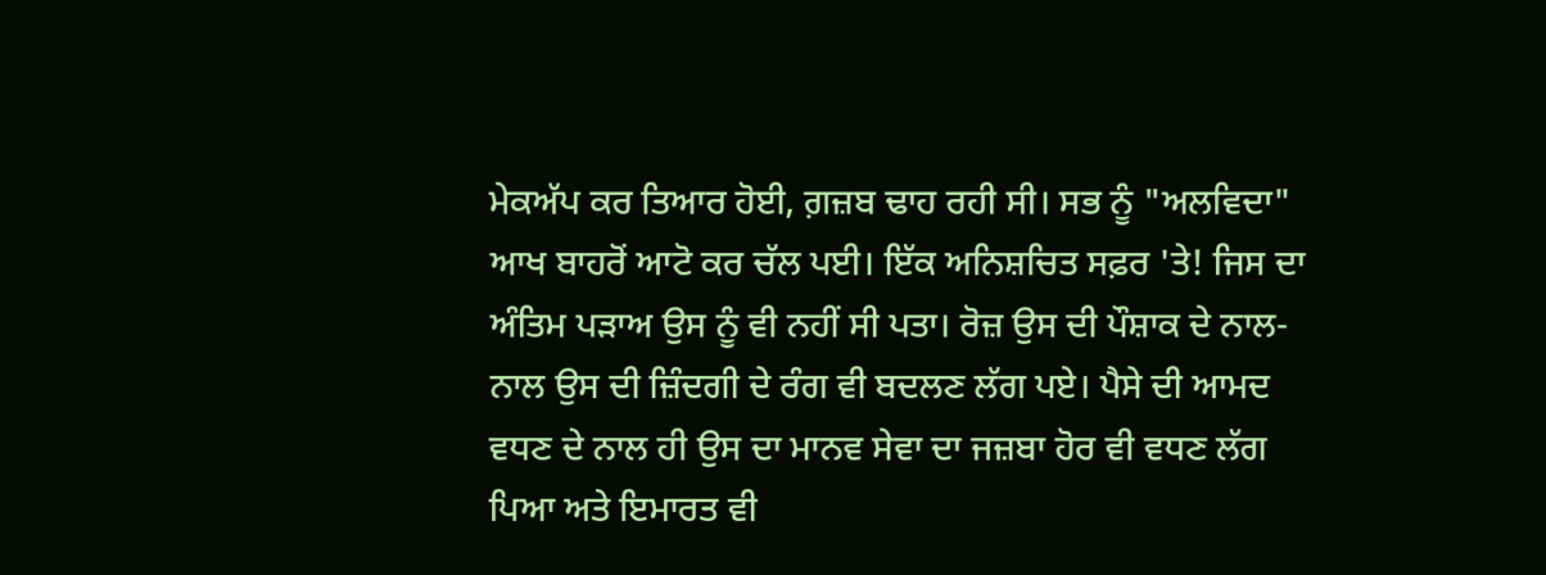ਮੇਕਅੱਪ ਕਰ ਤਿਆਰ ਹੋਈ, ਗ਼ਜ਼ਬ ਢਾਹ ਰਹੀ ਸੀ। ਸਭ ਨੂੰ "ਅਲਵਿਦਾ" ਆਖ ਬਾਹਰੋਂ ਆਟੋ ਕਰ ਚੱਲ ਪਈ। ਇੱਕ ਅਨਿਸ਼ਚਿਤ ਸਫ਼ਰ 'ਤੇ! ਜਿਸ ਦਾ ਅੰਤਿਮ ਪੜਾਅ ਉਸ ਨੂੰ ਵੀ ਨਹੀਂ ਸੀ ਪਤਾ। ਰੋਜ਼ ਉਸ ਦੀ ਪੌਸ਼ਾਕ ਦੇ ਨਾਲ-ਨਾਲ ਉਸ ਦੀ ਜ਼ਿੰਦਗੀ ਦੇ ਰੰਗ ਵੀ ਬਦਲਣ ਲੱਗ ਪਏ। ਪੈਸੇ ਦੀ ਆਮਦ ਵਧਣ ਦੇ ਨਾਲ ਹੀ ਉਸ ਦਾ ਮਾਨਵ ਸੇਵਾ ਦਾ ਜਜ਼ਬਾ ਹੋਰ ਵੀ ਵਧਣ ਲੱਗ ਪਿਆ ਅਤੇ ਇਮਾਰਤ ਵੀ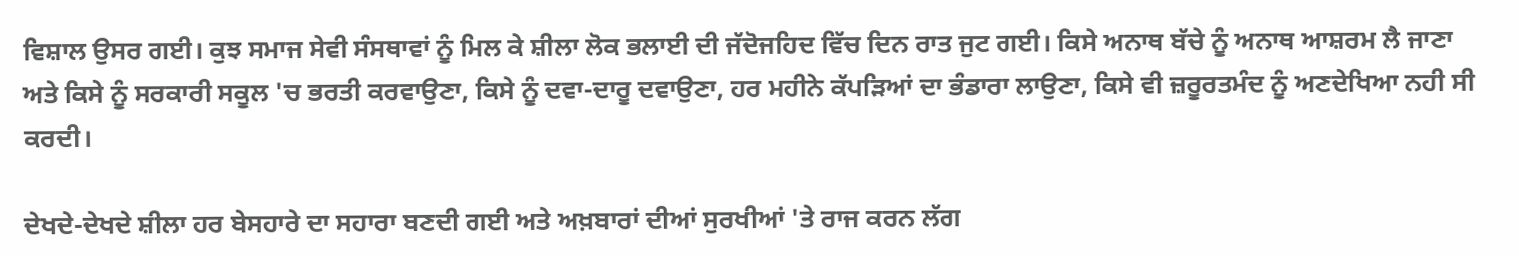ਵਿਸ਼ਾਲ ਉਸਰ ਗਈ। ਕੁਝ ਸਮਾਜ ਸੇਵੀ ਸੰਸਥਾਵਾਂ ਨੂੰ ਮਿਲ ਕੇ ਸ਼ੀਲਾ ਲੋਕ ਭਲਾਈ ਦੀ ਜੱਦੋਜਹਿਦ ਵਿੱਚ ਦਿਨ ਰਾਤ ਜੁਟ ਗਈ। ਕਿਸੇ ਅਨਾਥ ਬੱਚੇ ਨੂੰ ਅਨਾਥ ਆਸ਼ਰਮ ਲੈ ਜਾਣਾ ਅਤੇ ਕਿਸੇ ਨੂੰ ਸਰਕਾਰੀ ਸਕੂਲ 'ਚ ਭਰਤੀ ਕਰਵਾਉਣਾ, ਕਿਸੇ ਨੂੰ ਦਵਾ-ਦਾਰੂ ਦਵਾਉਣਾ, ਹਰ ਮਹੀਨੇ ਕੱਪੜਿਆਂ ਦਾ ਭੰਡਾਰਾ ਲਾਉਣਾ, ਕਿਸੇ ਵੀ ਜ਼ਰੂਰਤਮੰਦ ਨੂੰ ਅਣਦੇਖਿਆ ਨਹੀ ਸੀ ਕਰਦੀ।

ਦੇਖਦੇ-ਦੇਖਦੇ ਸ਼ੀਲਾ ਹਰ ਬੇਸਹਾਰੇ ਦਾ ਸਹਾਰਾ ਬਣਦੀ ਗਈ ਅਤੇ ਅਖ਼ਬਾਰਾਂ ਦੀਆਂ ਸੁਰਖੀਆਂ 'ਤੇ ਰਾਜ ਕਰਨ ਲੱਗ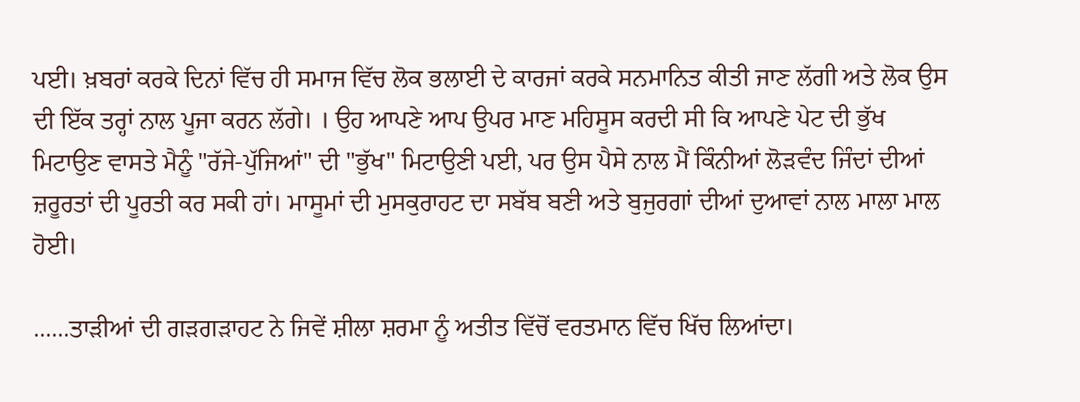ਪਈ। ਖ਼ਬਰਾਂ ਕਰਕੇ ਦਿਨਾਂ ਵਿੱਚ ਹੀ ਸਮਾਜ ਵਿੱਚ ਲੋਕ ਭਲਾਈ ਦੇ ਕਾਰਜਾਂ ਕਰਕੇ ਸਨਮਾਨਿਤ ਕੀਤੀ ਜਾਣ ਲੱਗੀ ਅਤੇ ਲੋਕ ਉਸ ਦੀ ਇੱਕ ਤਰ੍ਹਾਂ ਨਾਲ ਪੂਜਾ ਕਰਨ ਲੱਗੇ। । ਉਹ ਆਪਣੇ ਆਪ ਉਪਰ ਮਾਣ ਮਹਿਸੂਸ ਕਰਦੀ ਸੀ ਕਿ ਆਪਣੇ ਪੇਟ ਦੀ ਭੁੱਖ ਮਿਟਾਉਣ ਵਾਸਤੇ ਮੈਨੂੰ "ਰੱਜੇ-ਪੁੱਜਿਆਂ" ਦੀ "ਭੁੱਖ" ਮਿਟਾਉਣੀ ਪਈ, ਪਰ ਉਸ ਪੈਸੇ ਨਾਲ ਮੈਂ ਕਿੰਨੀਆਂ ਲੋੜਵੰਦ ਜਿੰਦਾਂ ਦੀਆਂ ਜ਼ਰੂਰਤਾਂ ਦੀ ਪੂਰਤੀ ਕਰ ਸਕੀ ਹਾਂ। ਮਾਸੂਮਾਂ ਦੀ ਮੁਸਕੁਰਾਹਟ ਦਾ ਸਬੱਬ ਬਣੀ ਅਤੇ ਬੁਜੁਰਗਾਂ ਦੀਆਂ ਦੁਆਵਾਂ ਨਾਲ ਮਾਲਾ ਮਾਲ ਹੋਈ।

......ਤਾੜੀਆਂ ਦੀ ਗੜਗੜਾਹਟ ਨੇ ਜਿਵੇਂ ਸ਼ੀਲਾ ਸ਼ਰਮਾ ਨੂੰ ਅਤੀਤ ਵਿੱਚੋਂ ਵਰਤਮਾਨ ਵਿੱਚ ਖਿੱਚ ਲਿਆਂਦਾ।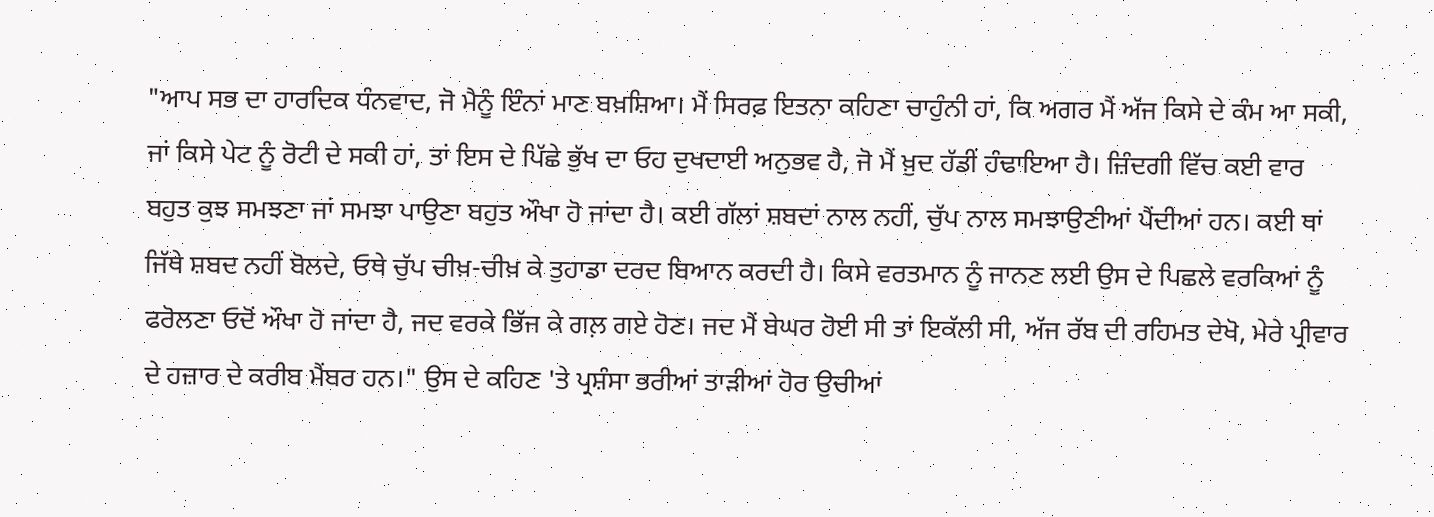"ਆਪ ਸਭ ਦਾ ਹਾਰਦਿਕ ਧੰਨਵਾਦ, ਜੋ ਮੈਨੂੰ ਇੰਨਾਂ ਮਾਣ ਬਖ਼ਸ਼ਿਆ। ਮੈਂ ਸਿਰਫ਼ ਇਤਨਾ ਕਹਿਣਾ ਚਾਹੁੰਨੀ ਹਾਂ, ਕਿ ਅਗਰ ਮੈਂ ਅੱਜ ਕਿਸੇ ਦੇ ਕੰਮ ਆ ਸਕੀ, ਜਾਂ ਕਿਸੇ ਪੇਟ ਨੂੰ ਰੋਟੀ ਦੇ ਸਕੀ ਹਾਂ, ਤਾਂ ਇਸ ਦੇ ਪਿੱਛੇ ਭੁੱਖ ਦਾ ਓਹ ਦੁਖਦਾਈ ਅਨੁਭਵ ਹੈ, ਜੋ ਮੈਂ ਖ਼ੁਦ ਹੱਡੀਂ ਹੰਢਾਇਆ ਹੈ। ਜ਼ਿੰਦਗੀ ਵਿੱਚ ਕਈ ਵਾਰ ਬਹੁਤ ਕੁਝ ਸਮਝਣਾ ਜਾਂ ਸਮਝਾ ਪਾਉਣਾ ਬਹੁਤ ਔਖਾ ਹੋ ਜਾਂਦਾ ਹੈ। ਕਈ ਗੱਲਾਂ ਸ਼ਬਦਾਂ ਨਾਲ ਨਹੀਂ, ਚੁੱਪ ਨਾਲ ਸਮਝਾਉਣੀਆਂ ਪੈਂਦੀਆਂ ਹਨ। ਕਈ ਥਾਂ ਜਿੱਥੇ ਸ਼ਬਦ ਨਹੀਂ ਬੋਲਦੇ, ਓਥੇ ਚੁੱਪ ਚੀਖ਼-ਚੀਖ਼ ਕੇ ਤੁਹਾਡਾ ਦਰਦ ਬਿਆਨ ਕਰਦੀ ਹੈ। ਕਿਸੇ ਵਰਤਮਾਨ ਨੂੰ ਜਾਨਣ ਲਈ ਉਸ ਦੇ ਪਿਛਲੇ ਵਰਕਿਆਂ ਨੂੰ ਫਰੋਲਣਾ ਓਦੋਂ ਔਖਾ ਹੋ ਜਾਂਦਾ ਹੈ, ਜਦ ਵਰਕੇ ਭਿੱਜ ਕੇ ਗਲ਼ ਗਏ ਹੋਣ। ਜਦ ਮੈਂ ਬੇਘਰ ਹੋਈ ਸੀ ਤਾਂ ਇਕੱਲੀ ਸੀ, ਅੱਜ ਰੱਬ ਦੀ ਰਹਿਮਤ ਦੇਖੋ, ਮੇਰੇ ਪ੍ਰੀਵਾਰ ਦੇ ਹਜ਼ਾਰ ਦੇ ਕਰੀਬ ਮੈਂਬਰ ਹਨ।" ਉਸ ਦੇ ਕਹਿਣ 'ਤੇ ਪ੍ਰਸ਼ੰਸਾ ਭਰੀਆਂ ਤਾੜੀਆਂ ਹੋਰ ਉਚੀਆਂ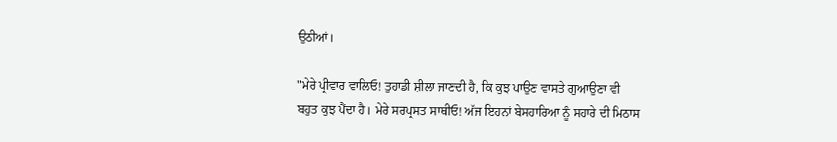ਉਠੀਆਂ।

"ਮੇਰੇ ਪ੍ਰੀਵਾਰ ਵਾਲਿਓ! ਤੁਹਾਡੀ ਸ਼ੀਲਾ ਜਾਣਦੀ ਹੈ, ਕਿ ਕੁਝ ਪਾਉਣ ਵਾਸਤੇ ਗੁਆਉਣਾ ਵੀ ਬਹੁਤ ਕੁਝ ਪੈਂਦਾ ਹੈ। ਮੇਰੇ ਸਰਪ੍ਰਸਤ ਸਾਥੀਓ! ਅੱਜ ਇਹਨਾਂ ਬੇਸਹਾਰਿਆ ਨੂੰ ਸਹਾਰੇ ਦੀ ਮਿਠਾਸ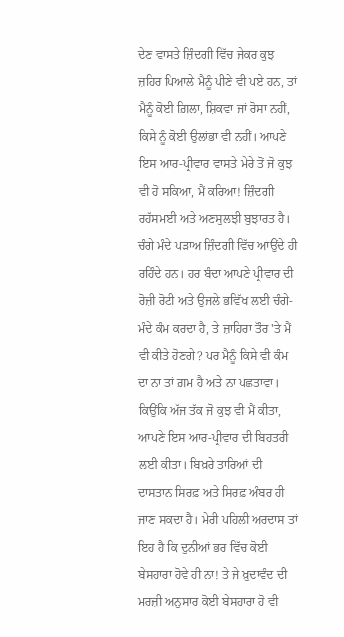ਦੇਣ ਵਾਸਤੇ ਜ਼ਿੰਦਗੀ ਵਿੱਚ ਜੇਕਰ ਕੁਝ ਜ਼ਹਿਰ ਪਿਆਲੇ ਮੈਨੂੰ ਪੀਣੇ ਵੀ ਪਏ ਹਨ, ਤਾਂ ਮੈਨੂੰ ਕੋਈ ਗ਼ਿਲਾ, ਸ਼ਿਕਵਾ ਜਾਂ ਰੋਸਾ ਨਹੀਂ, ਕਿਸੇ ਨੂੰ ਕੋਈ ਉਲਾਂਭਾ ਵੀ ਨਹੀਂ। ਆਪਣੇ ਇਸ ਆਰ-ਪ੍ਰੀਵਾਰ ਵਾਸਤੇ ਮੇਰੇ ਤੋਂ ਜੋ ਕੁਝ ਵੀ ਹੋ ਸਕਿਆ, ਮੈਂ ਕਰਿਆ! ਜ਼ਿੰਦਗੀ ਰਹੱਸਮਈ ਅਤੇ ਅਣਸੁਲਝੀ ਬੁਝਾਰਤ ਹੈ। ਚੰਗੇ ਮੰਦੇ ਪੜਾਅ ਜ਼ਿੰਦਗੀ ਵਿੱਚ ਆਉਂਦੇ ਹੀ ਰਹਿੰਦੇ ਹਨ। ਹਰ ਬੰਦਾ ਆਪਣੇ ਪ੍ਰੀਵਾਰ ਦੀ ਰੋਜ਼ੀ ਰੋਟੀ ਅਤੇ ਉਜਲੇ ਭਵਿੱਖ ਲਈ ਚੰਗੇ-ਮੰਦੇ ਕੰਮ ਕਰਦਾ ਹੈ, ਤੇ ਜ਼ਾਹਿਰਾ ਤੌਰ 'ਤੇ ਮੈਂ ਵੀ ਕੀਤੇ ਹੋਣਗੇ? ਪਰ ਮੈਨੂੰ ਕਿਸੇ ਵੀ ਕੰਮ ਦਾ ਨਾ ਤਾਂ ਗ਼ਮ ਹੈ ਅਤੇ ਨਾ ਪਛਤਾਵਾ। ਕਿਉਂਕਿ ਅੱਜ ਤੱਕ ਜੋ ਕੁਝ ਵੀ ਮੈਂ ਕੀਤਾ, ਆਪਣੇ ਇਸ ਆਰ-ਪ੍ਰੀਵਾਰ ਦੀ ਬਿਹਤਰੀ ਲਈ ਕੀਤਾ। ਬਿਖ਼ਰੇ ਤਾਰਿਆਂ ਦੀ ਦਾਸਤਾਨ ਸਿਰਫ਼ ਅਤੇ ਸਿਰਫ਼ ਅੰਬਰ ਹੀ ਜਾਣ ਸਕਦਾ ਹੈ। ਮੇਰੀ ਪਹਿਲੀ ਅਰਦਾਸ ਤਾਂ ਇਹ ਹੈ ਕਿ ਦੁਨੀਆਂ ਭਰ ਵਿੱਚ ਕੋਈ ਬੇਸਹਾਰਾ ਹੋਵੇ ਹੀ ਨਾ! ਤੇ ਜੇ ਖ਼ੁਦਾਵੰਦ ਦੀ ਮਰਜ਼ੀ ਅਨੁਸਾਰ ਕੋਈ ਬੇਸਹਾਰਾ ਹੋ ਵੀ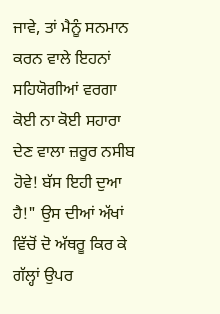ਜਾਵੇ, ਤਾਂ ਮੈਨੂੰ ਸਨਮਾਨ ਕਰਨ ਵਾਲੇ ਇਹਨਾਂ ਸਹਿਯੋਗੀਆਂ ਵਰਗਾ ਕੋਈ ਨਾ ਕੋਈ ਸਹਾਰਾ ਦੇਣ ਵਾਲਾ ਜ਼ਰੂਰ ਨਸੀਬ ਹੋਵੇ! ਬੱਸ ਇਹੀ ਦੁਆ ਹੈ!" ਉਸ ਦੀਆਂ ਅੱਖਾਂ ਵਿੱਚੋਂ ਦੋ ਅੱਥਰੂ ਕਿਰ ਕੇ ਗੱਲ੍ਹਾਂ ਉਪਰ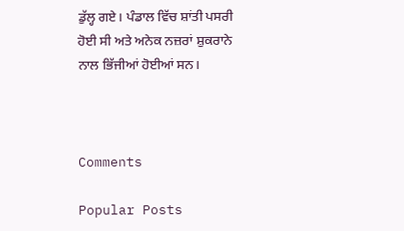ਡੁੱਲ੍ਹ ਗਏ। ਪੰਡਾਲ ਵਿੱਚ ਸ਼ਾਂਤੀ ਪਸਰੀ ਹੋਈ ਸੀ ਅਤੇ ਅਨੇਕ ਨਜ਼ਰਾਂ ਸ਼ੁਕਰਾਨੇ ਨਾਲ ਭਿੱਜੀਆਂ ਹੋਈਆਂ ਸਨ।



Comments

Popular Posts